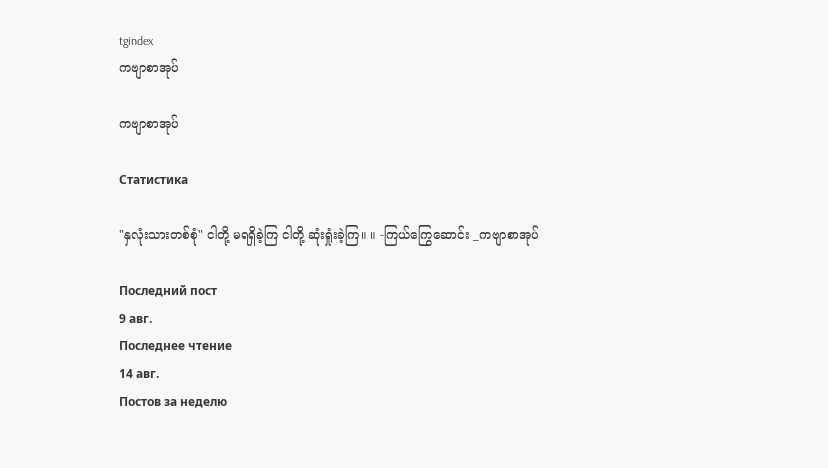tgindex
ကဗျာစာအုပ်

ကဗျာစာအုပ်

Статистика

"နှလုံးသားတစ်စုံ" ငါတို့ မရရှိခဲ့ကြ ငါတို့ ဆုံးရှုံးခဲ့ကြ။ ။ -ကြယ်ကြွေဆောင်း _ကဗျာစာအုပ်

Последний пост
9 авг.
Последнее чтение
14 авг.
Постов за неделю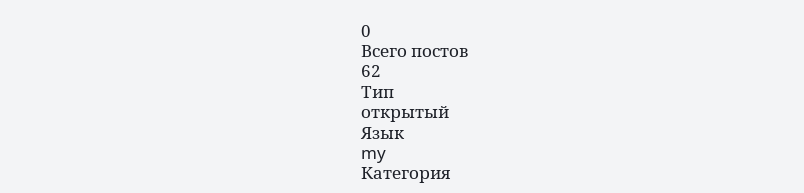0
Всего постов
62
Тип
открытый
Язык
my
Категория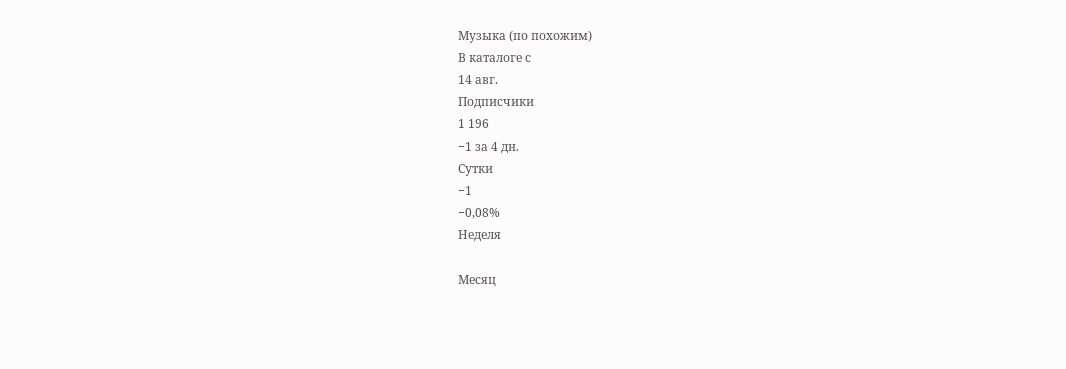Музыка (по похожим)
В каталоге с
14 авг.
Подписчики
1 196
−1 за 4 дн.
Сутки
−1
−0,08%
Неделя

Месяц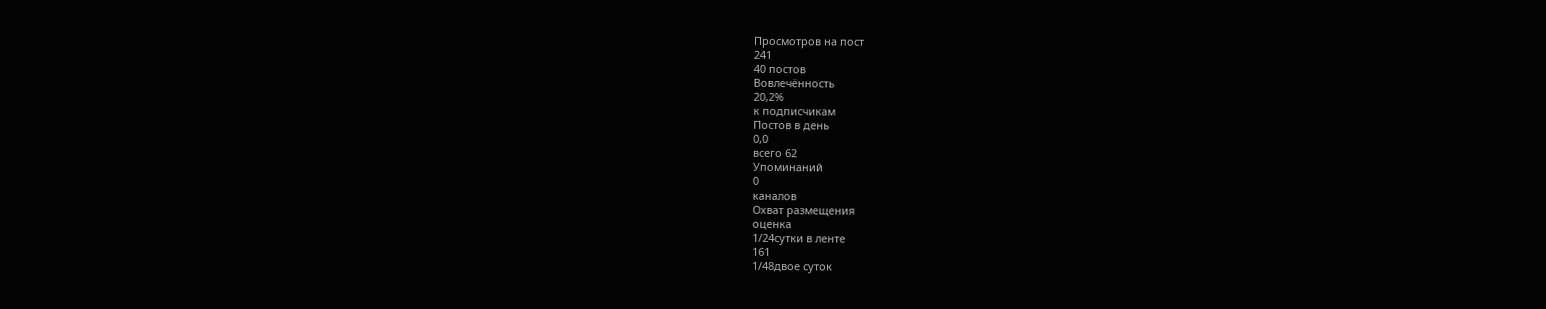Просмотров на пост
241
40 постов
Вовлечённость
20,2%
к подписчикам
Постов в день
0,0
всего 62
Упоминаний
0
каналов
Охват размещения
оценка
1/24сутки в ленте
161
1/48двое суток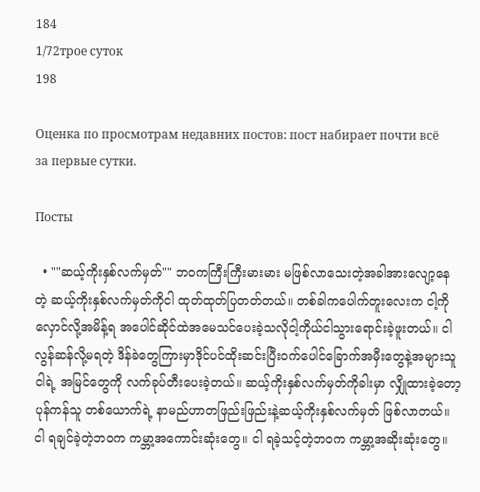184
1/72трое суток
198

Оценка по просмотрам недавних постов: пост набирает почти всё за первые сутки.

Посты

  • ""ဆယ့်ကိုးနှစ်လက်မှတ်"" ဘဝကကြီးကြီးမားမား မဖြစ်လာသေးတဲ့အခါအားလျော့နေတဲ့ ဆယ့်ကိုးနှစ်လက်မှတ်ကိုငါ ထုတ်ထုတ်ပြတတ်တယ်။ တစ်ခါကပေါက်တူးလေးက ငါ့ကို လှောင်လို့အမိန့်ရ အပေါင်ဆိုင်ထဲအမေသင်ပေးခဲ့သလိုငါ့ကိုယ်ငါသွားရောင်းခဲ့ဖူးတယ်။ ငါ လွန်ဆန်လို့မရတဲ့ ဒိန်ခဲတွေကြားမှာဒိုင်ပင်ထိုးဆင်းပြီးဝက်ပေါင်ခြောက်အမှီးတွေနဲ့အများသူငါရဲ့ အမြင်တွေကို လက်ခုပ်တီးပေးခဲ့တယ်။ ဆယ့်ကိုးနှစ်လက်မှတ်ကိုခါးမှာ လျှိုထားခဲ့တော့ပုန်ကန်သူ တစ်ယောက်ရဲ့ နာမည်ဟာတဖြည်းဖြည်းနဲ့ဆယ့်ကိုးနှစ်လက်မှတ် ဖြစ်လာတယ်။ ငါ ရချင်ခဲ့တဲ့ဘဝက ကမ္ဘာ့အကောင်းဆုံးတွေ။ ငါ ရခဲ့သင့်တဲ့ဘဝက ကမ္ဘာ့အဆိုးဆုံးတွေ။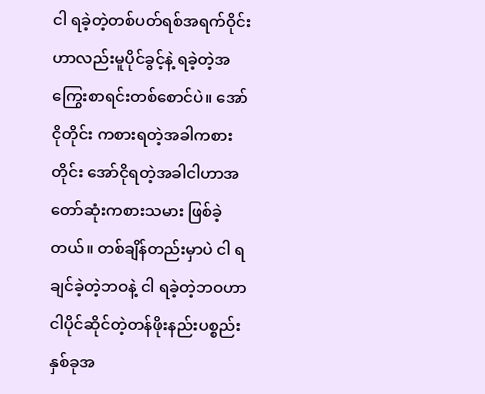ငါ ရခဲ့တဲ့တစ်ပတ်ရစ်အရက်ဝိုင်းဟာလည်းမူပိုင်ခွင့်နဲ့ ရခဲ့တဲ့အကြွေးစာရင်းတစ်စောင်ပဲ။ အော်ငိုတိုင်း ကစားရတဲ့အခါကစားတိုင်း အော်ငိုရတဲ့အခါငါဟာအတော်ဆုံးကစားသမား ဖြစ်ခဲ့တယ်။ တစ်ချိန်တည်းမှာပဲ ငါ ရချင်ခဲ့တဲ့ဘဝနဲ့ ငါ ရခဲ့တဲ့ဘဝဟာငါပိုင်ဆိုင်တဲ့တန်ဖိုးနည်းပစ္စည်းနှစ်ခုအ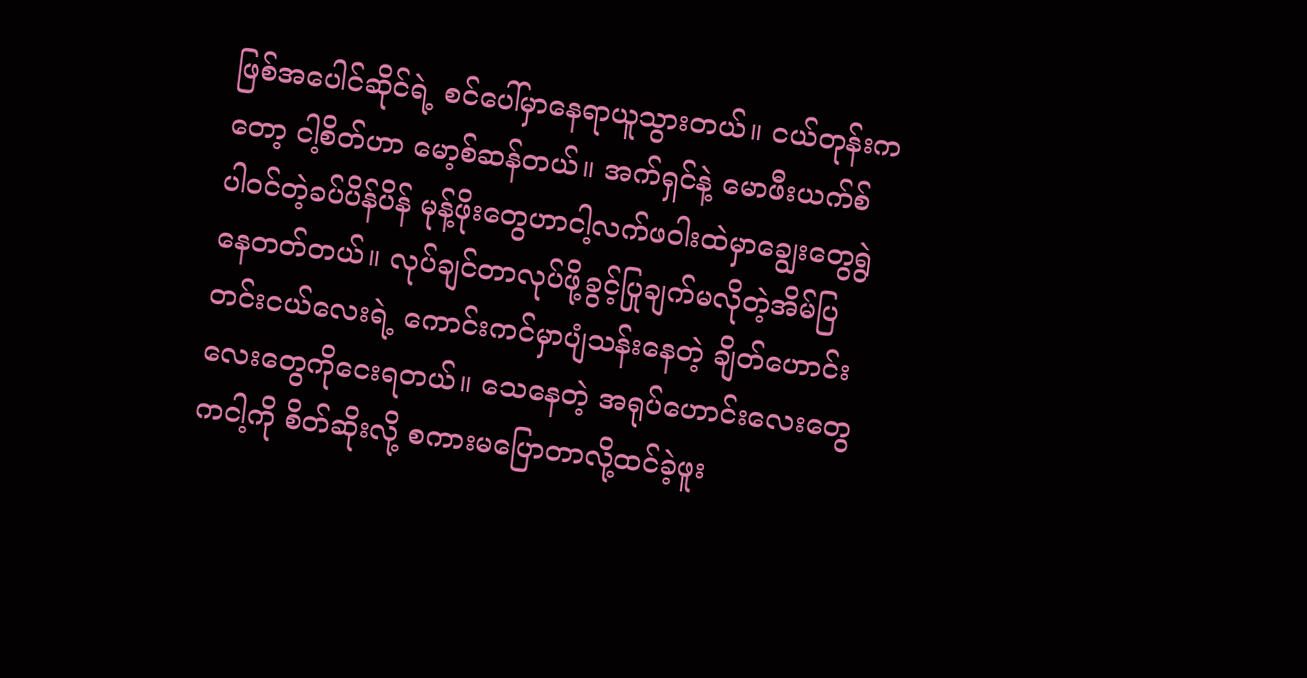ဖြစ်အပေါင်ဆိုင်ရဲ့ စင်ပေါ်မှာနေရာယူသွားတယ်။ ငယ်တုန်းကတော့ ငါ့စိတ်ဟာ မော့စ်ဆန်တယ်။ အက်ရှင်နဲ့ မောဖီးယက်စ် ပါဝင်တဲ့ခပ်ပိန်ပိန် မုန့်ဖိုးတွေဟာငါ့လက်ဖဝါးထဲမှာချွေးတွေရွဲနေတတ်တယ်။ လုပ်ချင်တာလုပ်ဖို့ခွင့်ပြုချက်မလိုတဲ့အိမ်ပြတင်းငယ်လေးရဲ့ ကောင်းကင်မှာပျံသန်းနေတဲ့ ချိတ်ဟောင်းလေးတွေကိုငေးရတယ်။ သေနေတဲ့ အရုပ်ဟောင်းလေးတွေကငါ့ကို စိတ်ဆိုးလို့ စကားမပြောတာလို့ထင်ခဲ့ဖူး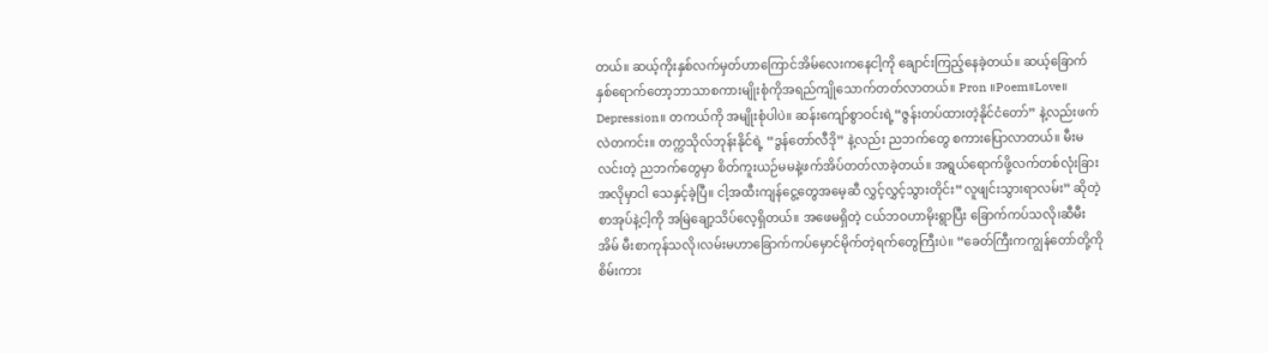တယ်။ ဆယ့်ကိုးနှစ်လက်မှတ်ဟာကြောင်အိမ်လေးကနေငါ့ကို ချောင်းကြည့်နေခဲ့တယ်။ ဆယ့်ခြောက်နှစ်ရောက်တော့ဘာသာစကားမျိုးစုံကိုအရည်ကျိုသောက်တတ်လာတယ်။ Pron ။Poem။Love။ Depression။ တကယ်ကို အမျိုးစုံပါပဲ။ ဆန်းကျော်စွာဝင်းရဲ့“ဇွန်းတပ်ထားတဲ့နိုင်ငံတော်” နဲ့လည်းဖက်လဲတကင်း။ တက္ကသိုလ်ဘုန်းနိုင်ရဲ့ “ဒွန်တော်လီဒို” နဲ့လည်း ညဘက်တွေ စကားပြောလာတယ်။ မီးမလင်းတဲ့ ညဘက်တွေမှာ စိတ်ကူးယဉ်မမနဲ့ဖက်အိပ်တတ်လာခဲ့တယ်။ အရွယ်ရောက်ဖို့လက်တစ်လုံးခြားအလိုမှာငါ သေနှင့်ခဲ့ပြီ။ ငါ့အထီးကျန်ငွေ့တွေအမေ့ဆီ လွှင့်လွှင့်သွားတိုင်း“လူဖျင်းသွားရာလမ်း” ဆိုတဲ့ စာအုပ်နဲ့ငါ့ကို အမြဲချော့သိပ်လေ့ရှိတယ်။ အဖေမရှိတဲ့ ငယ်ဘဝဟာမိုးရွာပြီး ခြောက်ကပ်သလို၊ဆီမီးအိမ် မီးစာကုန်သလို၊လမ်းမဟာခြောက်ကပ်မှောင်မိုက်တဲ့ရက်တွေကြီးပဲ။ “ခေတ်ကြီးကကျွန်တော်တို့ကို စိမ်းကား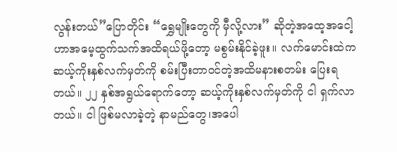လွန်းတယ်”ပြောတိုင်း “ရွှေမျိုးတွေကို မှီလို့လား” ဆိုတဲ့အထေ့အငေါ့ဟာအမေ့ထွက်သက်အထိရယ်ဖို့တော့ မစွမ်းနိုင်ခဲ့ဖူး။ လက်မောင်းထဲကဆယ့်ကိုးနှစ်လက်မှတ်ကို စမ်းပြီးတာဝင်တဲ့အထိမနားစတမ်း ပြေးရတယ်။ ၂၂ နှစ်အရွယ်ရောက်တော့ ဆယ့်ကိုးနှစ်လက်မှတ်ကို ငါ ရှက်လာတယ်။ ငါ ဖြစ်မလာခဲ့တဲ့ နာမည်တွေ၊အပေါ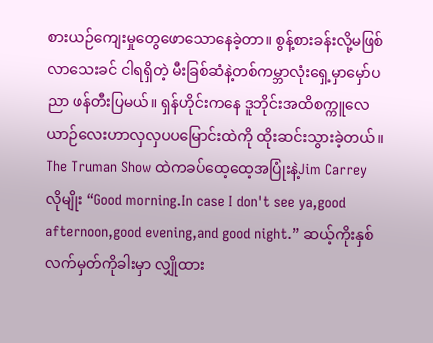စားယဉ်ကျေးမှုတွေဖောသောနေခဲ့တာ။ စွန့်စားခန်းလို့မဖြစ်လာသေးခင် ငါရရှိတဲ့ မီးခြစ်ဆံနဲ့တစ်ကမ္ဘာလုံးရှေ့မှာမှော်ပညာ ဖန်တီးပြမယ်။ ရှန်ဟိုင်းကနေ ဒူဘိုင်းအထိစက္ကူလေယာဉ်လေးဟာလှလှပပမြောင်းထဲကို ထိုးဆင်းသွားခဲ့တယ်။ The Truman Show ထဲကခပ်ထေ့ထေ့အပြုံးနဲ့Jim Carrey လိုမျိုး “Good morning.In case I don't see ya,good afternoon,good evening,and good night.” ဆယ့်ကိုးနှစ်လက်မှတ်ကိုခါးမှာ လျှိုထား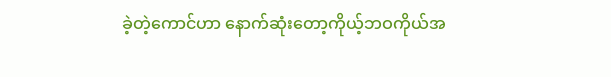ခဲ့တဲ့ကောင်ဟာ နောက်ဆုံးတော့ကိုယ့်ဘဝကိုယ်အ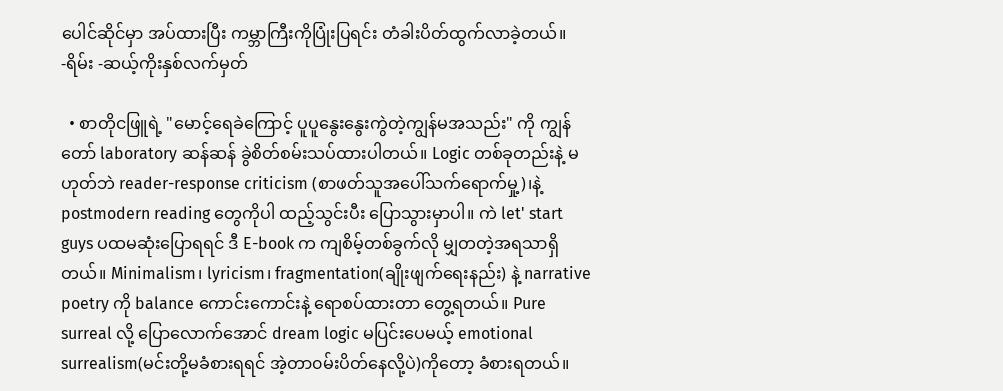ပေါင်ဆိုင်မှာ အပ်ထားပြီး ကမ္ဘာကြီးကိုပြုံးပြရင်း တံခါးပိတ်ထွက်လာခဲ့တယ်။ -ရိမ်း -ဆယ့်ကိုးနှစ်လက်မှတ်

  • စာတိုငဖြူရဲ့ "မောင့်ရေခဲကြောင့် ပူပူနွေးနွေးကွဲတဲ့ကျွန်မအသည်း" ကို ကျွန်တော် laboratory ဆန်ဆန် ခွဲစိတ်စမ်းသပ်ထားပါတယ်။ Logic တစ်ခုတည်းနဲ့ မဟုတ်ဘဲ reader-response criticism (စာဖတ်သူအပေါ်သက်ရောက်မှု့)၊နဲ့ postmodern reading တွေကိုပါ ထည့်သွင်းပီး ပြောသွားမှာပါ။ ကဲ let' start guys ပထမဆုံးပြောရရင် ဒီ E-book က ကျစိမ့်တစ်ခွက်လို မျှတတဲ့အရသာရှိတယ်။ Minimalism၊ lyricism၊ fragmentation(ချိုးဖျက်ရေးနည်း) နဲ့ narrative poetry ကို balance ကောင်းကောင်းနဲ့ ရောစပ်ထားတာ တွေ့ရတယ်။ Pure surreal လို့ ပြောလောက်အောင် dream logic မပြင်းပေမယ့် emotional surrealism(မင်းတို့မခံစားရရင် အဲ့တာ၀မ်းပိတ်နေလို့ပဲ)ကိုတော့ ခံစားရတယ်။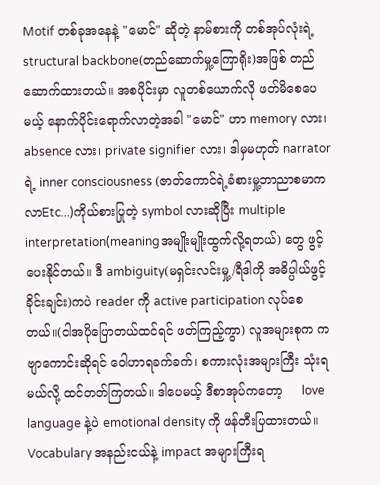Motif တစ်ခုအနေနဲ့ "မောင်" ဆိုတဲ့ နာမ်စားကို တစ်အုပ်လုံးရဲ့ structural backbone(တည်ဆောက်မှု့ကြောရိုး)အဖြစ် တည်ဆောက်ထားတယ်။ အစပိုင်းမှာ လူတစ်ယောက်လို ဖတ်မိစေပေမယ့် နောက်ပိုင်းရောက်လာတဲ့အခါ "မောင်" ဟာ memory လား၊ absence လား၊ private signifier လား၊ ဒါမှမဟုတ် narrator ရဲ့ inner consciousness (ဇာတ်ကောင်ရဲ့ခံစားမှု့ဘာညာစမာကလာEtc...)ကိုယ်စားပြုတဲ့ symbol လားဆိုပြီး multiple interpretation(meaningအမျိုးမျိုးထွက်လို့ရတယ်) တွေ ဖွင့်ပေးနိုင်တယ်။ ဒီ ambiguity(မရှင်းလင်းမှု့/ရီဒါကို အဓိပ္ပါယ်ဖွင့်ခိုင်းချင်း)ကပဲ reader ကို active participation လုပ်စေတယ်။(ငါအပိုပြောတယ်ထင်ရင် ဖတ်ကြည့်ကွာ) လူအများစုက ကဗျာကောင်းဆိုရင် ဝေါဟာရခက်ခက်၊ စကားလုံးအများကြီး သုံးရမယ်လို့ ထင်တတ်ကြတယ်။ ဒါပေမယ့် ဒီစာအုပ်ကတော့     love language နဲ့ပဲ emotional density ကို ဖန်တီးပြထားတယ်။ Vocabulary အနည်းငယ်နဲ့ impact အများကြီးရ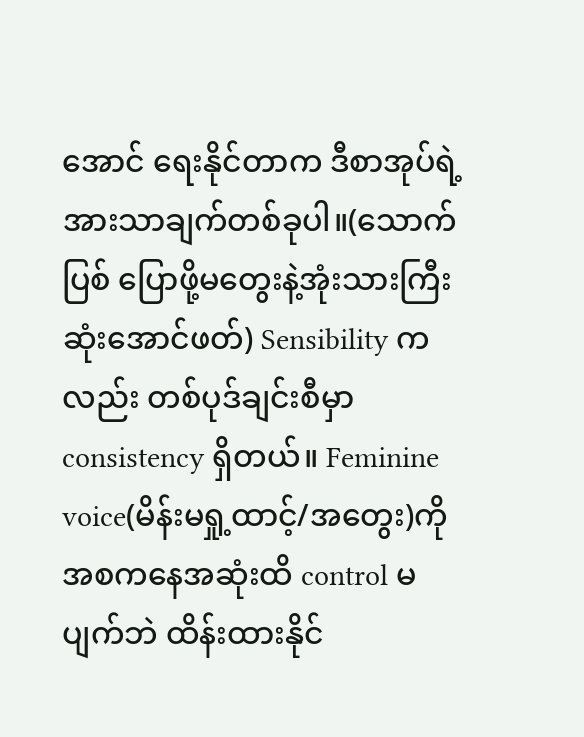အောင် ရေးနိုင်တာက ဒီစာအုပ်ရဲ့ အားသာချက်တစ်ခုပါ။(သောက်ပြစ် ပြောဖို့မတွေးနဲ့အုံးသားကြီး ဆုံးအောင်ဖတ်) Sensibility ကလည်း တစ်ပုဒ်ချင်းစီမှာ consistency ရှိတယ်။ Feminine voice(မိန်းမရှု့ထာင့်/အ‌တွေး)ကိုအစကနေအဆုံးထိ control မပျက်ဘဲ ထိန်းထားနိုင်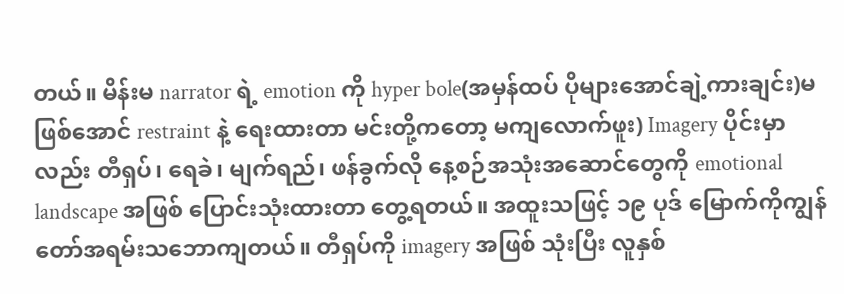တယ်။ မိန်းမ narrator ရဲ့ emotion ကို hyper bole(အမှန်ထပ် ပိုများအောင်ချဲ့ကားချင်း)မဖြစ်အောင် restraint နဲ့ ရေးထားတာ မင်းတို့ကတော့ မကျလောက်ဖူး) Imagery ပိုင်းမှာလည်း တီရှပ်၊ ရေခဲ၊ မျက်ရည်၊ ဖန်ခွက်လို နေ့စဉ်အသုံးအဆောင်တွေကို emotional landscape အဖြစ် ပြောင်းသုံးထားတာ တွေ့ရတယ်။ အထူးသဖြင့် ၁၉ ပုဒ်‌‌ မြောက်ကိုကျွန်တော်အရမ်းသဘောကျတယ်။ တီရှပ်ကို imagery အဖြစ် သုံးပြီး လူနှစ်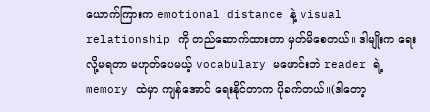ယောက်ကြားက emotional distance နဲ့ visual relationship ကို တည်ဆောက်ထားတာ မှတ်မိစေတယ်။ ဒါမျိုးက ရေးလို့မရတာ မဟုတ်ပေမယ့် vocabulary မဖောင်းဘဲ reader ရဲ့ memory ထဲမှာ ကျန်အောင် ရေးနိုင်တာက ပိုခက်တယ်။(ဒါတော့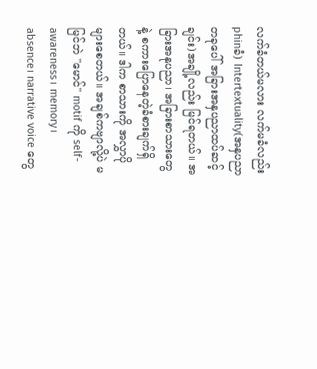လက်ခံတယ်မလား လက်မခံလည်း phinခံ) Intertextuality(အနှပညာတခုပေါ် အခြားအနှပညာထပ်ဆင့်ချင်း)အချို့လည်း မြင်ရတယ်။ အခြားအနုပညာ၊ အခြားစာသားတွေနဲ့ စကားပြောနေတဲ့ခံစားချက်ရှိတယ်။ ဒါက စာသားကို အလွှာပိုများစေတယ်။ အချစ်ကဗျာလို့ပဲ မမြင်ဘဲ "မောင်" motif ကို self-awareness၊ memory၊ absence၊ narrative voice တွေ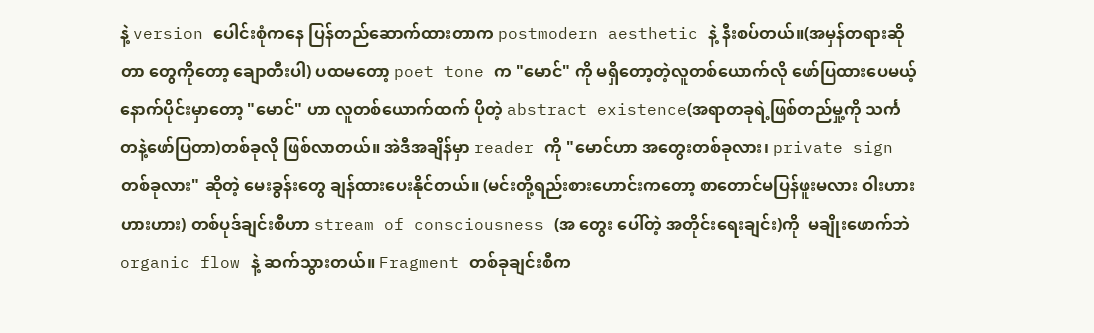နဲ့ version ပေါင်းစုံကနေ ပြန်တည်ဆောက်ထားတာက postmodern aesthetic နဲ့ နီးစပ်တယ်။(အမှန်တရားဆိုတာ တွေကိုတော့ ချောတီးပါ) ပထမတော့ poet tone က "မောင်" ကို မရှိတော့တဲ့လူတစ်ယောက်လို ဖော်ပြထားပေမယ့် နောက်ပိုင်းမှာတော့ "မောင်" ဟာ လူတစ်ယောက်ထက် ပိုတဲ့ abstract existence(အရာတခုရဲ့ဖြစ်တည်မှု့ကို သင်္ကတနဲ့ဖော်ပြတာ)တစ်ခုလို ဖြစ်လာတယ်။ အဲဒီအချိန်မှာ reader ကို "မောင်ဟာ အတွေးတစ်ခုလား၊ private sign တစ်ခုလား" ဆိုတဲ့ မေးခွန်းတွေ ချန်ထားပေးနိုင်တယ်။ (မင်းတို့ရည်းစားဟောင်းကတော့ စာတောင်မပြန်ဖူးမလား ဝါးဟားဟားဟား) တစ်ပုဒ်ချင်းစီဟာ stream of consciousness (အ တွေး‌ ပေါ်တဲ့ အတိုင်းရေးချင်း)ကို  မချိုးဖောက်ဘဲ organic flow နဲ့ ဆက်သွားတယ်။ Fragment တစ်ခုချင်းစီက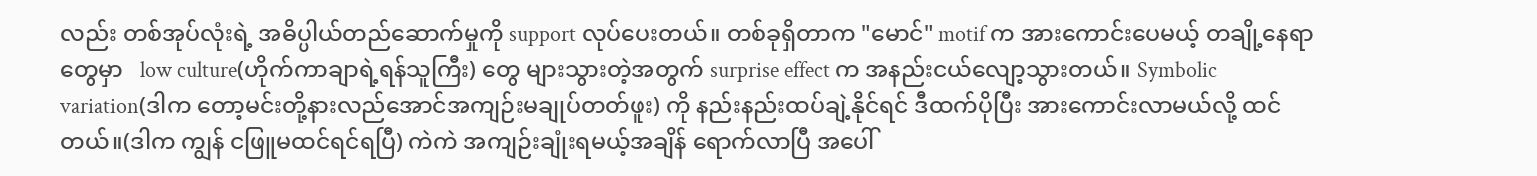လည်း တစ်အုပ်လုံးရဲ့ အဓိပ္ပါယ်တည်ဆောက်မှုကို support လုပ်ပေးတယ်။ တစ်ခုရှိတာက "မောင်" motif က အားကောင်းပေမယ့် တချို့နေရာတွေမှာ   low culture(ဟိုက်ကာချာရဲ့ရန်သူကြီး) တွေ များသွားတဲ့အတွက် surprise effect က အနည်းငယ်လျော့သွားတယ်။ Symbolic variation(ဒါက တော့မင်းတို့နားလည်အောင်အကျဉ်းမချုပ်တတ်ဖူး) ကို နည်းနည်းထပ်ချဲ့နိုင်ရင် ဒီထက်ပိုပြီး အားကောင်းလာမယ်လို့ ထင်တယ်။(ဒါက‌ ကျွန် ငဖြူမထင်ရင်ရပြီ) ကဲကဲ အကျဉ်းချုံးရမယ့်အချိန် ရောက်လာပြီ အပေါ်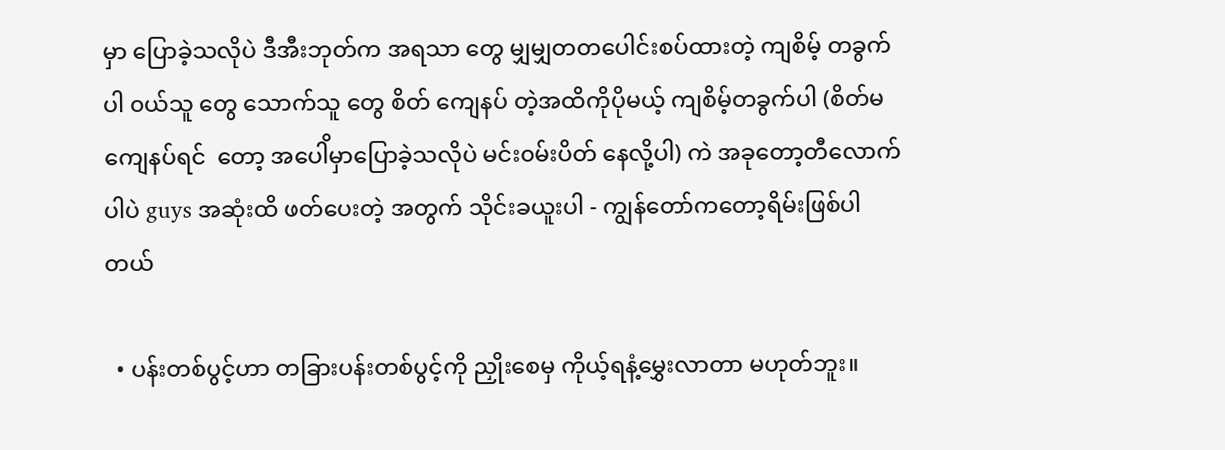မှာ ပြောခဲ့သလိုပဲ ဒီအီးဘုတ်က အရသာ တွေ မျှမျှတတပေါင်းစပ်ထားတဲ့ ကျစိမ့် တခွက်ပါ ၀ယ်သူ တွေ သောက်သူ တွေ စိတ်‌ ကျေနပ် တဲ့အထိကိုပိုမယ့် ကျစိမ့်တခွက်ပါ (စိတ်မ ကျေနပ်ရင်  တော့ အပေါိမှာပြောခဲ့သလိုပဲ မင်း၀မ်းပိတ် နေလို့ပါ) ကဲ အခုတော့တီ‌လောက်ပါပဲ guys အဆုံးထိ ဖတ်ပေးတဲ့ အတွက် သိုင်းခယူးပါ - ကျွန်တော်ကတော့ရိမ်းဖြစ်ပါတယ်

  • ပန်းတစ်ပွင့်ဟာ တခြားပန်းတစ်ပွင့်ကို ညှိုးစေမှ ကိုယ့်ရနံ့မွှေးလာတာ မဟုတ်ဘူး။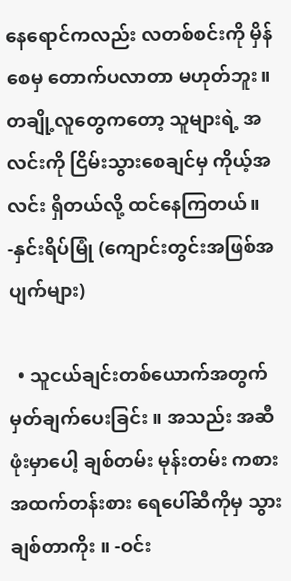နေရောင်ကလည်း လတစ်စင်းကို မှိန်စေမှ တောက်ပလာတာ မဟုတ်ဘူး။ တချို့လူတွေကတော့ သူများရဲ့ အလင်းကို ငြိမ်းသွားစေချင်မှ ကိုယ့်အလင်း ရှိတယ်လို့ ထင်နေကြတယ်။ -နှင်းရိပ်မြုံ (ကျောင်းတွင်းအဖြစ်အပျက်များ)

  • သူငယ်ချင်းတစ်ယောက်အတွက် မှတ်ချက်ပေးခြင်း ။ အသည်း အဆီဖုံးမှာပေါ့ ချစ်တမ်း မုန်းတမ်း ကစား အထက်တန်းစား ရေပေါ်ဆီကိုမှ သွားချစ်တာကိုး ။ -ဝင်း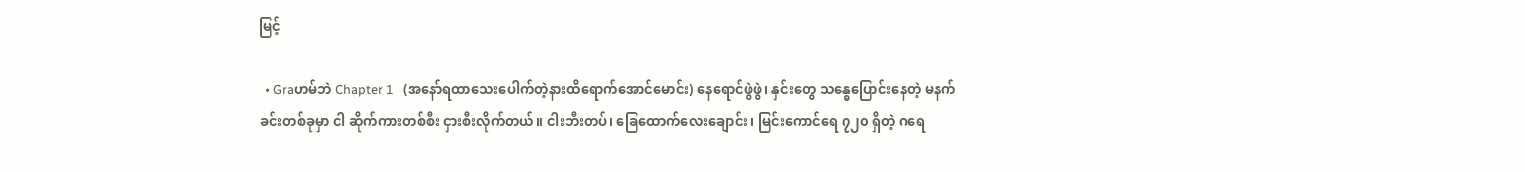မြင့်

  • Graဟမ်ဘဲ Chapter 1   (အနော်ရထာသေးပေါက်တဲ့နားထိရောက်အောင်မောင်း) နေရောင်ဖွဲဖွဲ၊ နှင်းတွေ သန္ဓေပြောင်းနေတဲ့ မနက်ခင်းတစ်ခုမှာ ငါ ဆိုက်ကားတစ်စီး ငှားစီးလိုက်တယ်။ ငါးဘီးတပ်၊ ခြေထောက်လေးချောင်း၊ မြင်းကောင်ရေ ၇၂၀ ရှိတဲ့ ဂရေ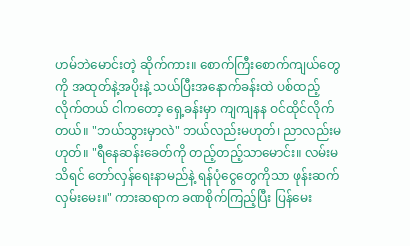ဟမ်ဘဲမောင်းတဲ့ ဆိုက်ကား။ စောက်ကြီးစောက်ကျယ်တွေကို အထုတ်နဲ့အပိုးနဲ့ သယ်ပြီးအနောက်ခန်းထဲ ပစ်ထည့်လိုက်တယ် ငါကတော့ ရှေ့ခန်းမှာ ကျကျနန ဝင်ထိုင်လိုက်တယ်။ "ဘယ်သွားမှာလဲ" ဘယ်လည်းမဟုတ်၊ ညာလည်းမဟုတ်။ "ရီနေဆန်းခေတ်ကို တည့်တည့်သာမောင်း။ လမ်းမသိရင် တော်လှန်ရေးနာမည်နဲ့ ရန်ပုံငွေတွေကိုသာ ဖုန်းဆက်လှမ်းမေး။" ကားဆရာက ခဏစိုက်ကြည့်ပြီး ပြန်မေး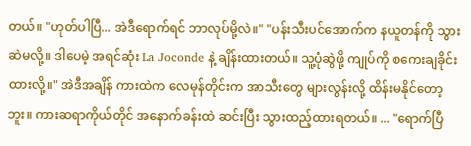တယ်။ "ဟုတ်ပါပြီ... အဲဒီရောက်ရင် ဘာလုပ်မို့လဲ။" "ပန်းသီးပင်အောက်က နယူတန်ကို သွားဆဲမလို့။ ဒါပေမဲ့ အရင်ဆုံး La Joconde နဲ့ ချိန်းထားတယ်။ သူ့ပုံဆွဲဖို့ ကျုပ်ကို စကေးချခိုင်းထားလို့။" အဲဒီအချိန် ကားထဲက လေမုန်တိုင်းက အာသီးတွေ များလွန်းလို့ ထိန်းမနိုင်တော့ဘူး။ ကားဆရာကိုယ်တိုင် အနောက်ခန်းထဲ ဆင်းပြီး သွားထည့်ထားရတယ်။ ... "ရောက်ပြီ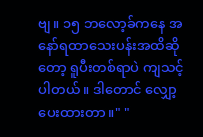ဗျ။ ၁၅ ဘလော့ခ်ကနေ အနော်ရထာသေးပန်းအထိဆိုတော့ ရူပီးတစ်ရာပဲ ကျသင့်ပါတယ်။ ဒါတောင် လျှော့ပေးထားတာ။" "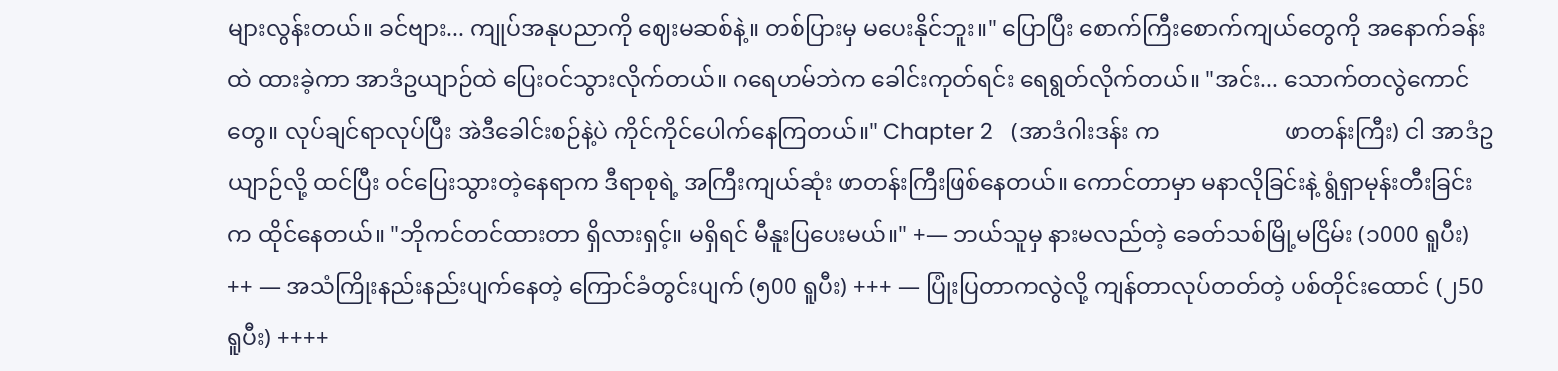များလွန်းတယ်။ ခင်ဗျား... ကျုပ်အနုပညာကို ဈေးမဆစ်နဲ့။ တစ်ပြားမှ မပေးနိုင်ဘူး။" ပြောပြီး စောက်ကြီးစောက်ကျယ်တွေကို အနောက်ခန်းထဲ ထားခဲ့ကာ အာဒံဥယျာဉ်ထဲ ပြေးဝင်သွားလိုက်တယ်။ ဂရေဟမ်ဘဲက ခေါင်းကုတ်ရင်း ရေရွတ်လိုက်တယ်။ "အင်း... သောက်တလွဲကောင်တွေ။ လုပ်ချင်ရာလုပ်ပြီး အဲဒီခေါင်းစဉ်နဲ့ပဲ ကိုင်ကိုင်ပေါက်နေကြတယ်။" Chapter 2   (အာဒံဂါးဒန်း က                      ဖာတန်းကြီး) ငါ အာဒံဥယျာဉ်လို့ ထင်ပြီး ဝင်ပြေးသွားတဲ့နေရာက ဒီရာစုရဲ့ အကြီးကျယ်ဆုံး ဖာတန်းကြီးဖြစ်နေတယ်။ ကောင်တာမှာ မနာလိုခြင်းနဲ့ ရွံရှာမုန်းတီးခြင်းက ထိုင်နေတယ်။ "ဘိုကင်တင်ထားတာ ရှိလားရှင့်။ မရှိရင် မီနူးပြပေးမယ်။" +— ဘယ်သူမှ နားမလည်တဲ့ ခေတ်သစ်မြို့မငြိမ်း (၁000 ရူပီး) ++ — အသံကြိုးနည်းနည်းပျက်နေတဲ့ ကြောင်ခံတွင်းပျက် (၅00 ရူပီး) +++ — ပြုံးပြတာကလွဲလို့ ကျန်တာလုပ်တတ်တဲ့ ပစ်တိုင်းထောင် (၂50 ရူပီး) ++++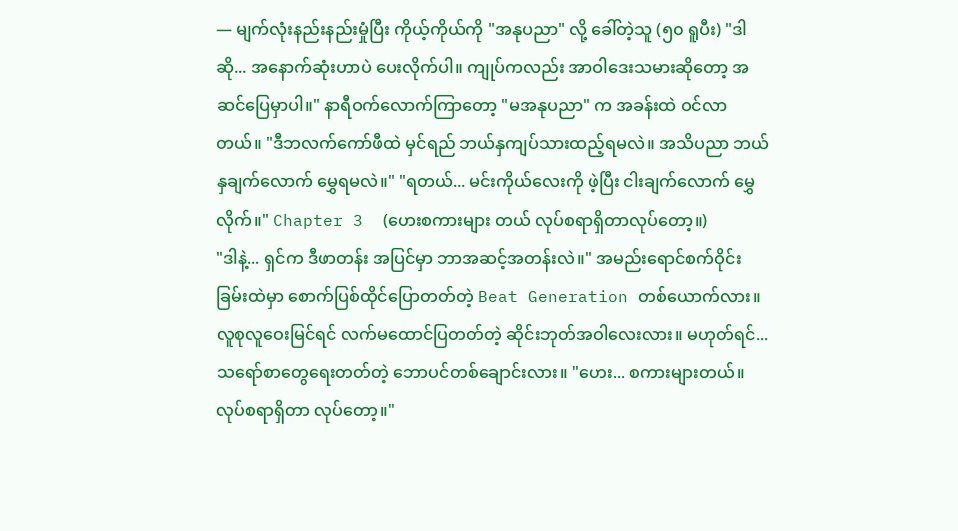— မျက်လုံးနည်းနည်းမှုံပြီး ကိုယ့်ကိုယ်ကို "အနုပညာ" လို့ ခေါ်တဲ့သူ (၅၀ ရူပီး) "ဒါဆို... အနောက်ဆုံးဟာပဲ ပေးလိုက်ပါ။ ကျုပ်ကလည်း အာဝါဒေးသမားဆိုတော့ အဆင်ပြေမှာပါ။" နာရီဝက်လောက်ကြာတော့ "မအနုပညာ" က အခန်းထဲ ဝင်လာတယ်။ "ဒီဘလက်ကော်ဖီထဲ မှင်ရည် ဘယ်နှကျပ်သားထည့်ရမလဲ။ အသိပညာ ဘယ်နှချက်လောက် မွှေရမလဲ။" "ရတယ်... မင်းကိုယ်လေးကို ဖဲ့ပြီး ငါးချက်လောက် မွှေလိုက်။" Chapter 3  (ဟေးစကားများ တယ် လုပ်စရာရှိတာလုပ်‌တော့။)                     "ဒါနဲ့... ရှင်က ဒီဖာတန်း အပြင်မှာ ဘာအဆင့်အတန်းလဲ။" အမည်းရောင်စက်ဝိုင်းခြမ်းထဲမှာ စောက်ပြစ်ထိုင်ပြောတတ်တဲ့ Beat Generation တစ်ယောက်လား။ လူစုလူဝေးမြင်ရင် လက်မထောင်ပြတတ်တဲ့ ဆိုင်းဘုတ်အဝါလေးလား။ မဟုတ်ရင်... သရော်စာတွေရေးတတ်တဲ့ ဘောပင်တစ်ချောင်းလား။ "ဟေး... စကားများတယ်။ လုပ်စရာရှိတာ လုပ်တော့။"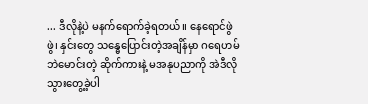... ဒီလိုနဲ့ပဲ မနက်ရောက်ခဲ့ရတယ်။ နေရောင်ဖွဲဖွဲ၊ နှင်းတွေ သန္ဓေပြောင်းတဲ့အချိန်မှာ ဂရေဟမ်ဘဲမောင်းတဲ့ ဆိုက်ကားနဲ့ မအနုပညာကို အဲဒီလို သွားတွေ့ခဲ့ပါ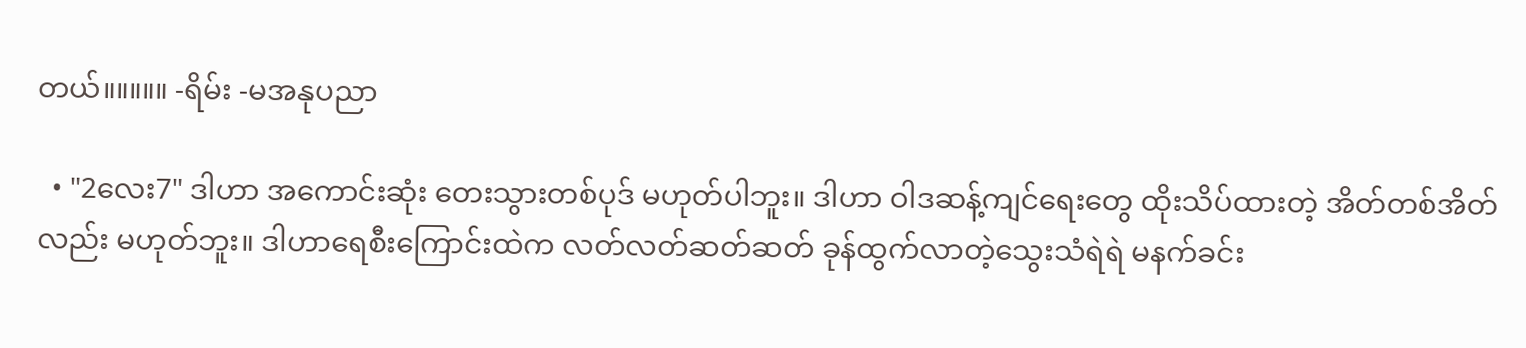တယ်။။။။။ -ရိမ်း -မအနုပညာ

  • "2လေး7" ဒါဟာ အကောင်းဆုံး တေးသွားတစ်ပုဒ် မဟုတ်ပါဘူး။ ဒါဟာ ဝါဒဆန့်ကျင်ရေးတွေ ထိုးသိပ်ထားတဲ့ အိတ်တစ်အိတ်လည်း မဟုတ်ဘူး။ ဒါဟာရေစီးကြောင်းထဲက လတ်လတ်ဆတ်ဆတ် ခုန်ထွက်လာတဲ့သွေးသံရဲရဲ မနက်ခင်း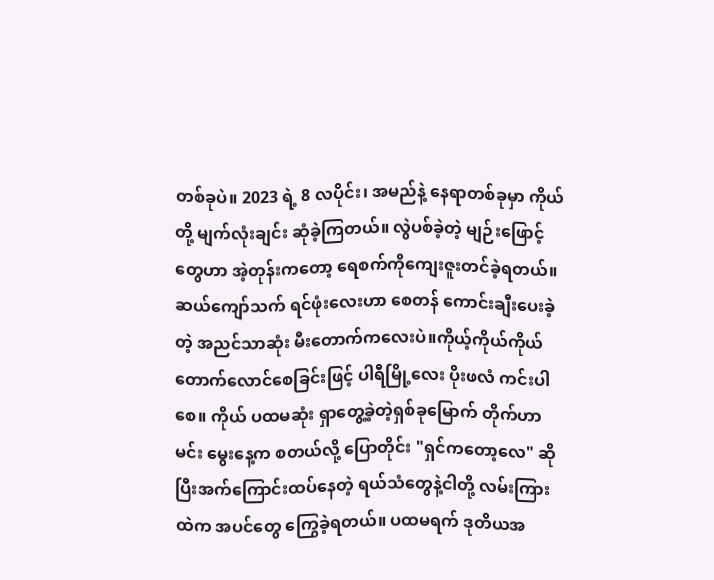တစ်ခုပဲ။ 2023 ရဲ့ 8 လပိုင်း၊ အမည်နဲ့ နေရာတစ်ခုမှာ ကိုယ်တို့ မျက်လုံးချင်း ဆုံခဲ့ကြတယ်။ လွဲပစ်ခဲ့တဲ့ မျဉ်းဖြောင့်တွေဟာ အဲ့တုန်းကတော့ ရေစက်ကိုကျေးဇူးတင်ခဲ့ရတယ်။ဆယ်ကျော်သက် ရင်ဖုံးလေးဟာ စေတန် ကောင်းချီးပေးခဲ့တဲ့ အညင်သာဆုံး မီးတောက်ကလေးပဲ။ကိုယ့်ကိုယ်ကိုယ် တောက်လောင်စေခြင်းဖြင့် ပါရီမြို့လေး ပိုးဖလံ ကင်းပါစေ။ ကိုယ် ပထမဆုံး ရှာတွေ့ခဲ့တဲ့ရှစ်ခုမြောက် တိုက်ဟာမင်း မွေးနေ့က စတယ်လို့ ပြောတိုင်း "ရှင်ကတော့လေ" ဆိုပြီးအက်ကြောင်းထပ်နေတဲ့ ရယ်သံတွေနဲ့ငါတို့ လမ်းကြားထဲက အပင်တွေ ကြွေခဲ့ရတယ်။ ပထမရက် ဒုတိယအ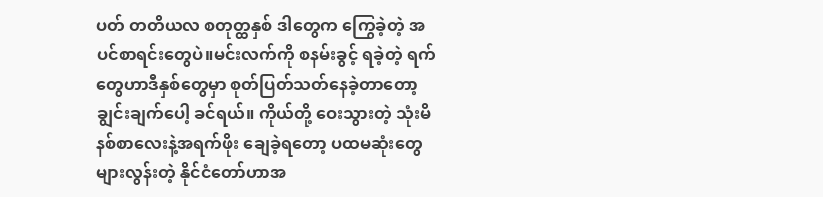ပတ် တတိယလ စတုတ္ထနှစ် ဒါတွေက ကြွေခဲ့တဲ့ အပင်စာရင်းတွေပဲ။မင်းလက်ကို စနမ်းခွင့် ရခဲ့တဲ့ ရက်တွေဟာဒီနှစ်တွေမှာ စုတ်ပြတ်သတ်နေခဲ့တာတော့ ချွင်းချက်ပေါ့ ခင်ရယ်။ ကိုယ်တို့ ဝေးသွားတဲ့ သုံးမိနစ်စာလေးနဲ့အရက်ဖိုး ချေခဲ့ရတော့ ပထမဆုံးတွေ များလွန်းတဲ့ နိုင်ငံတော်ဟာအ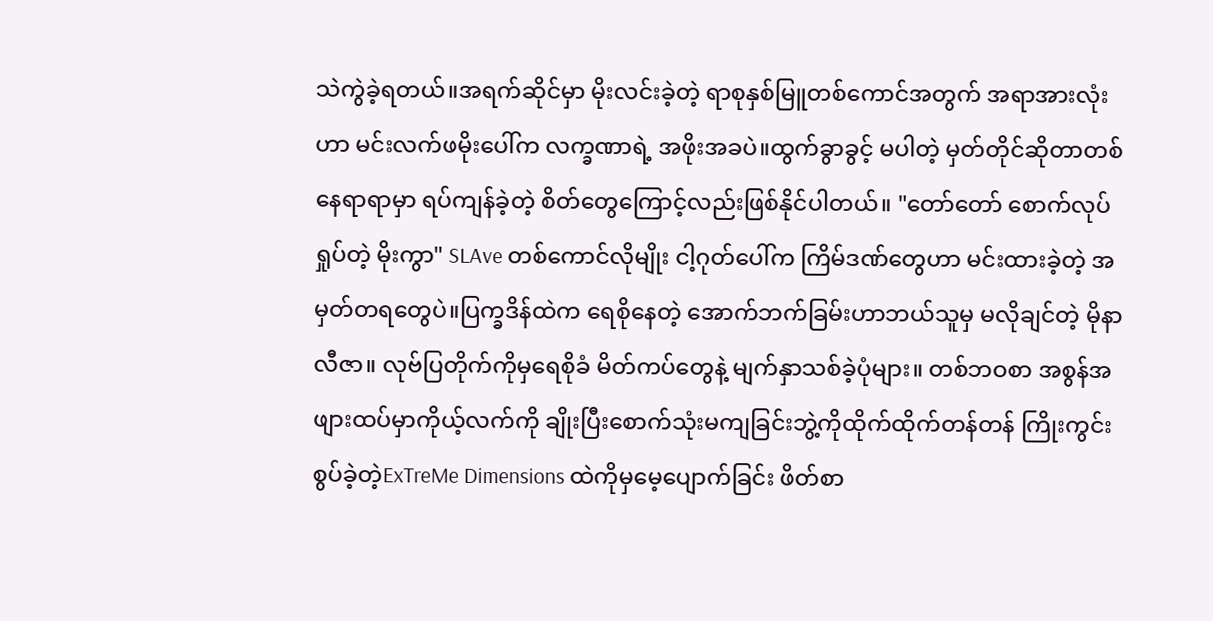သဲကွဲခဲ့ရတယ်။အရက်ဆိုင်မှာ မိုးလင်းခဲ့တဲ့ ရာစုနှစ်မြူတစ်ကောင်အတွက် အရာအားလုံးဟာ မင်းလက်ဖမိုးပေါ်က လက္ခဏာရဲ့ အဖိုးအခပဲ။ထွက်ခွာခွင့် မပါတဲ့ မှတ်တိုင်ဆိုတာတစ်နေရာရာမှာ ရပ်ကျန်ခဲ့တဲ့ စိတ်တွေကြောင့်လည်းဖြစ်နိုင်ပါတယ်။ "တော်တော် စောက်လုပ်ရှုပ်တဲ့ မိုးကွာ" SLAve တစ်ကောင်လိုမျိုး ငါ့ဂုတ်ပေါ်က ကြိမ်ဒဏ်တွေဟာ မင်းထားခဲ့တဲ့ အမှတ်တရတွေပဲ။ပြက္ခဒိန်ထဲက ရေစိုနေတဲ့ အောက်ဘက်ခြမ်းဟာဘယ်သူမှ မလိုချင်တဲ့ မိုနာလီဇာ။ လုဗ်ပြတိုက်ကိုမှရေစိုခံ မိတ်ကပ်တွေနဲ့ မျက်နှာသစ်ခဲ့ပုံများ။ တစ်ဘဝစာ အစွန်အဖျားထပ်မှာကိုယ့်လက်ကို ချိုးပြီးစောက်သုံးမကျခြင်းဘွဲ့ကိုထိုက်ထိုက်တန်တန် ကြိုးကွင်းစွပ်ခဲ့တဲ့ExTreMe Dimensions ထဲကိုမှမေ့ပျောက်ခြင်း ဖိတ်စာ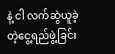နဲ့ ငါ လက်ဆွဲယူခဲ့တဲ့ငွေ့ရည်ဖွဲ့ခြင်း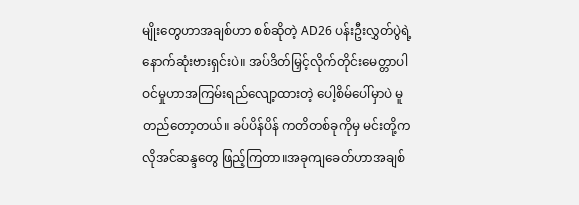မျိုးတွေဟာအချစ်ဟာ စစ်ဆိုတဲ့ AD26 ပန်းဦးလွှတ်ပွဲရဲ့ နောက်ဆုံးဗားရှင်းပဲ။ အပ်ဒိတ်မြှင့်လိုက်တိုင်းမေတ္တာပါဝင်မှုဟာအကြမ်းရည်လျော့ထားတဲ့ ပေါ့စိမ်ပေါ်မှာပဲ မူတည်တော့တယ်။ ခပ်ပိန်ပိန် ကတိတစ်ခုကိုမှ မင်းတို့က လိုအင်ဆန္ဒတွေ ဖြည့်ကြတာ။အခုကျခေတ်ဟာအချစ်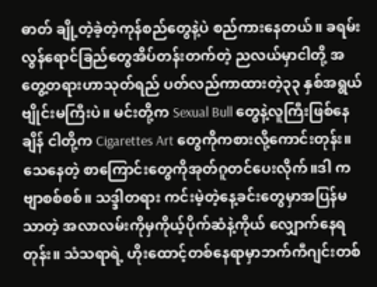ဓာတ် ချို့တဲ့ခဲ့တဲ့ကုန်စည်တွေနဲ့ပဲ စည်ကားနေတယ်။ ခရမ်းလွန်ရောင်ခြည်တွေအိပ်တန်းတက်တဲ့ ညလယ်မှာငါတို့ အတွေ့တရားဟာသုတ်ရည် ပတ်လည်ကာထားတဲ့၃၃ နှစ်အရွယ် ဗျိုင်းမကြီးပဲ။ မင်းတို့က Sexual Bull တွေနဲ့လူကြီးဖြစ်နေချိန် ငါတို့က Cigarettes Art တွေကိုကစားလို့ကောင်းတုန်း။ သေနေတဲ့ စာကြောင်းတွေကိုအုတ်ဂူတင်ပေးလိုက်။ဒါ ကဗျာစစ်စစ်။ သဒ္ဒါတရား ကင်းမဲ့တဲ့နေ့ခင်းတွေမှာအပြန်မသာတဲ့ အလာလမ်းကိုမှကိုယ့်ပိုက်ဆံနဲ့ကိုယ် လျှောက်နေရတုန်း။ သံသရာရဲ့ ဟိုးထောင့်တစ်နေရာမှာဘက်ကီဂျင်းတစ်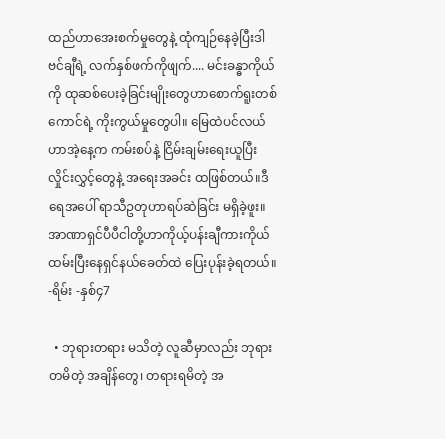ထည်ဟာအေးစက်မှုတွေနဲ့ ထုံကျဉ်နေခဲ့ပြီးဒါဗင်ချီရဲ့ လက်နှစ်ဖက်ကိုဖျက်.... မင်းခန္ဓာကိုယ်ကို ထုဆစ်ပေးခဲ့ခြင်းမျိုးတွေဟာစောက်ရူးတစ်ကောင်ရဲ့ ကိုးကွယ်မှုတွေပါ။ မြေထဲပင်လယ်ဟာအဲ့နေ့က ကမ်းစပ်နဲ့ ငြိမ်းချမ်းရေးယူပြီးလှိုင်းလွှင့်တွေနဲ့ အရေးအခင်း ထဖြစ်တယ်။ဒီရေအပေါ် ရာသီဥတုဟာရပ်ဆဲခြင်း မရှိခဲ့ဖူး။ အာဏာရှင်ပီပီငါတို့ဟာကိုယ့်ပန်းချီကားကိုယ်ထမ်းပြီးနေရှင်နယ်ခေတ်ထဲ ပြေးပုန်းခဲ့ရတယ်။ -ရိမ်း -နှစ်၄7

  • ဘုရားတရား မသိတဲ့ လူဆီမှာလည်း ဘုရားတမိတဲ့ အချိန်တွေ၊ တရားရမိတဲ့ အ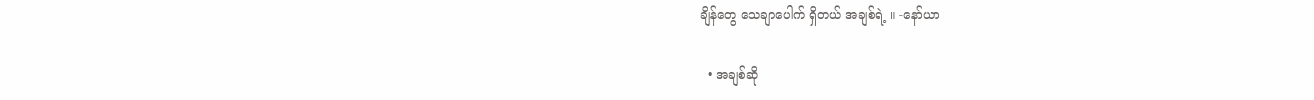ချိန်တွေ သေချာပေါက် ရှိတယ် အချစ်ရဲ့ ။ -နော်ယာ

  • အချစ်ဆို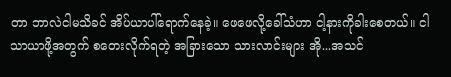တာ ဘာလဲငါမသိခင် အိပ်ယာပါ်ရောက်နေခဲ့။ ဖေဖေလို့ခေါ်သံဟာ ငါ့နားကိုခါးစေတယ်။ ငါသာယာဖို့အတွက် စတေးလိုက်ရတဲ့ အခြားသော သားလာင်းများ အို...အသင်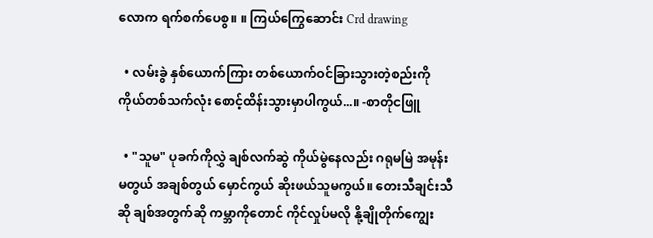လောက ရက်စက်ပေစွ။ ။ ကြယ်ကြွေဆောင်း Crd drawing

  • လမ်းခွဲ နှစ်ယောက်ကြား တစ်ယောက်ဝင်ခြားသွားတဲ့စည်းကို ကိုယ်တစ်သက်လုံး စောင့်ထိန်းသွားမှာပါကွယ်...။ -စာတိုငဖြူ

  • "သူမ" ပုခက်ကိုလွှဲ ချစ်လက်ဆွဲ ကိုယ်မွဲနေလည်း ဂရုမမြဲ အမုန်းမတွယ် အချစ်တွယ် မှောင်ကွယ် ဆိုးဖယ်သူမကွယ်။ တေးသီချင်းသီဆို ချစ်အတွက်ဆို ကမ္ဘာကိုတောင် ကိုင်လှုပ်မလို နို့ချိုတိုက်ကျွေး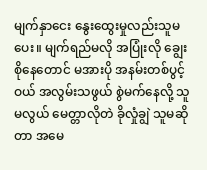မျက်နှာငေး နွေးထွေးမှုလည်းသူမ ပေး။ မျက်ရည်မလို အပြုံးလို ချွေးစိုနေတောင် မအားပို အနမ်းတစ်ပွင့်ဝယ် အလွမ်းသဖွယ် စွဲမက်နေလို့ သူမလွယ် မေတ္တာလိုတဲ ခိုလှုံချွဲ သူမဆိုတာ အမေ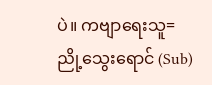ပဲ။ ကဗျာရေးသူ= ညို့သွေးရောင် (Sub)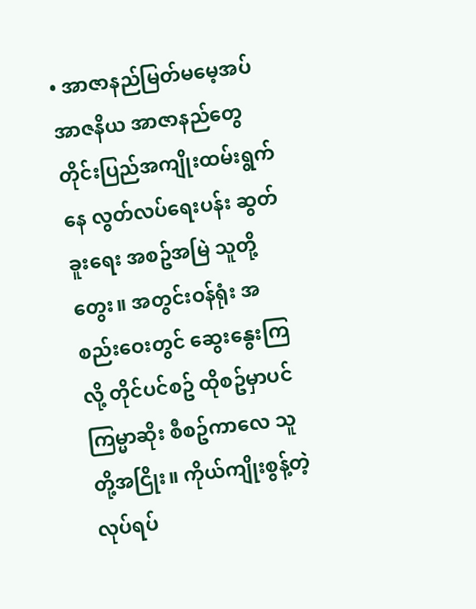• အာဇာနည်မြတ်မမေ့အပ် အာဇနိယ အာဇာနည်တွေ တိုင်းပြည်အကျိုးထမ်းရွက်နေ လွတ်လပ်ရေးပန်း ဆွတ်ခူးရေး အစဥ်အမြဲ သူတို့တွေး။ အတွင်းဝန်ရုံး အစည်းဝေးတွင် ဆွေးနွေးကြလို့ တိုင်ပင်စဥ် ထိုစဥ်မှာပင် ကြမ္မာဆိုး စီစဥ်ကာလေ သူတို့အငြိုး။ ကိုယ်ကျိုးစွန့်တဲ့ လုပ်ရပ်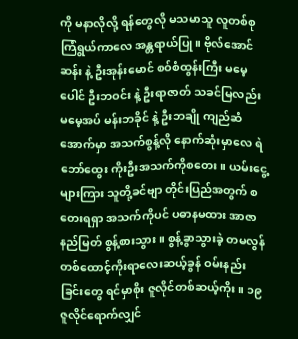ကို မနာလိုလို့ ရန်တွေလို မသမာသူ လူတစ်စု ကြံရွယ်ကာလေ အန္တရာယ်ပြု။ ဗိုလ်အောင်ဆန်း နဲ့ ဦးအုန်းမောင် စဝ်စံထွန်းကြီး မမေ့ပေါင် ဦးဘဝင်း နဲ့ ဦးရာဇာတ် သခင်မြလည်း မမေ့အပ် မန်းဘခိုင် နဲ့ ဦးဘချို ကျည်ဆံအောက်မှာ အသက်စွန့်လို နောက်ဆုံးမှာလေ ရဲဘော်ထွေး ကိုးဦးအသက်ကိုစတေး။ ယမ်းငွေ့များကြား သူတို့ခင်ဗျာ တိုင်းပြည်အတွက် စတေးရရှာ အသက်ကိုပင် ပဓာနမထား အာဇာနည်မြတ် စွန့်စားသွား။ စွန့်ခွာသွားခဲ့ တမလွန် တစ်ထောင့်ကိုးရာလေးဆယ့်ခွန် ဝမ်းနည်းခြင်းတွေ ရင်မှာစိုး ဇူလိုင်တစ်ဆယ့်ကိုး။ ၁၉ ဇူလိုင်ရောက်လျှင်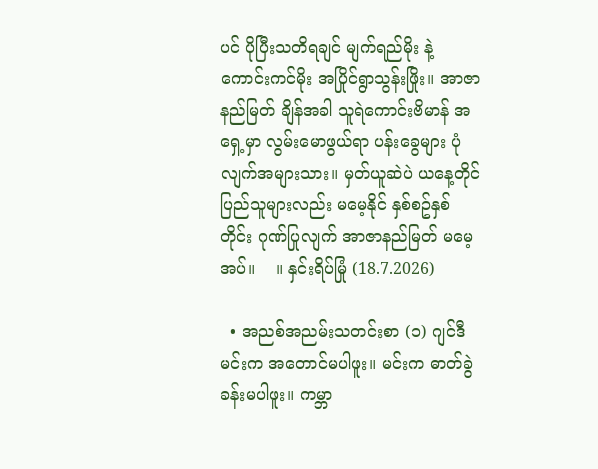ပင် ပိုပြီးသတိရချင် မျက်ရည်မိုး နဲ့ ကောင်းကင်မိုး အပြိုင်ရွာသွန်းဖြိုး။ အာဇာနည်မြတ် ချိန်အခါ သူရဲကောင်းဗိမာန် အရှေ့မှာ လွမ်းမောဖွယ်ရာ ပန်းခွေများ ပုံလျက်အများသား။ မှတ်ယူဆဲပဲ ယနေ့တိုင် ပြည်သူများလည်း မမေ့နိုင် နှစ်စဥ်နှစ်တိုင်း ဂုဏ်ပြုလျက် အာဇာနည်မြတ် မမေ့အပ်။    ။ နှင်းရိပ်မြုံ (18.7.2026)

  • အညစ်အညမ်းသတင်းစာ (၁) ဂျင်ဒီ မင်းက အတောင်မပါဖူး။ မင်းက ဓာတ်ခွဲခန်းမပါဖူး။ ကမ္ဘာ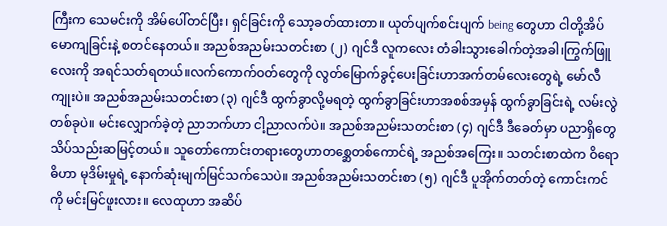ကြီးက သေမင်းကို အိမ်ပေါ်တင်ပြီး၊ ရှင်ခြင်းကို သော့ခတ်ထားတာ။ ယုတ်ပျက်စင်းပျက် being တွေဟာ ငါတို့အိပ်မောကျခြင်းနဲ့ စတင်နေတယ်။ အညစ်အညမ်းသတင်းစာ (၂) ဂျင်ဒီ လူကလေး တံခါးသွားခေါက်တဲ့အခါ၊ကြွက်ဖြူလေးကို အရင်သတ်ရတယ်။လက်ကောက်ဝတ်တွေကို လွတ်မြောက်ခွင့်ပေးခြင်းဟာအက်တမ်လေးတွေရဲ့ မော်လီကျုးပဲ။ အညစ်အညမ်းသတင်းစာ (၃) ဂျင်ဒီ ထွက်ခွာလို့မရတဲ့ ထွက်ခွာခြင်းဟာအစစ်အမှန် ထွက်ခွာခြင်းရဲ့ လမ်းလွဲတစ်ခုပဲ။ မင်းလျှောက်ခဲ့တဲ့ ညာဘက်ဟာ ငါ့ညာလက်ပဲ။ အညစ်အညမ်းသတင်းစာ (၄) ဂျင်ဒီ ဒီခေတ်မှာ ပညာရှိတွေ သိပ်သည်းဆမြင့်တယ်။ သူတော်ကောင်းတရားတွေဟာတစ္ဆေတစ်ကောင်ရဲ့ အညစ်အကြေး။ သတင်းစာထဲက ဝိရောဓိဟာ မုဒိမ်းမှုရဲ့ နောက်ဆုံးမျက်မြင်သက်သေပဲ။ အညစ်အညမ်းသတင်းစာ (၅) ဂျင်ဒီ ပူအိုက်တတ်တဲ့ ကောင်းကင်ကို မင်းမြင်ဖူးလား။ လေထုဟာ အဆိပ်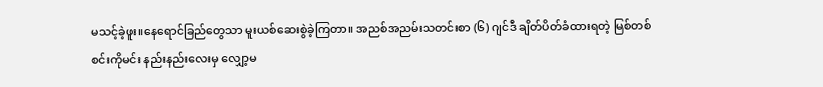မသင့်ခဲ့ဖူး။နေရောင်ခြည်တွေသာ မူးယစ်ဆေးစွဲခဲ့ကြတာ။ အညစ်အညမ်းသတင်းစာ (၆) ဂျင်ဒီ ချိတ်ပိတ်ခံထားရတဲ့ မြစ်တစ်စင်းကိုမင်း နည်းနည်းလေးမှ လျှော့မ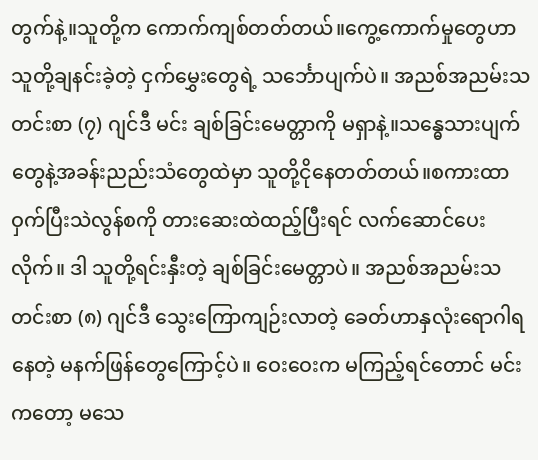တွက်နဲ့။သူတို့က ကောက်ကျစ်တတ်တယ်။ကွေ့ကောက်မှုတွေဟာ သူတို့ချနင်းခဲ့တဲ့ ငှက်မွှေးတွေရဲ့ သင်္ဘောပျက်ပဲ။ အညစ်အညမ်းသတင်းစာ (၇) ဂျင်ဒီ မင်း ချစ်ခြင်းမေတ္တာကို မရှာနဲ့။သန္ဓေသားပျက်တွေနဲ့အခန်းညည်းသံတွေထဲမှာ သူတို့ငိုနေတတ်တယ်။စကားထာဝှက်ပြီးသဲလွန်စကို တားဆေးထဲထည့်ပြီးရင် လက်ဆောင်ပေးလိုက်။ ဒါ သူတို့ရင်းနှီးတဲ့ ချစ်ခြင်းမေတ္တာပဲ။ အညစ်အညမ်းသတင်းစာ (၈) ဂျင်ဒီ သွေးကြောကျဉ်းလာတဲ့ ခေတ်ဟာနှလုံးရောဂါရနေတဲ့ မနက်ဖြန်တွေကြောင့်ပဲ။ ဝေးဝေးက မကြည့်ရင်တောင် မင်းကတော့ မသေ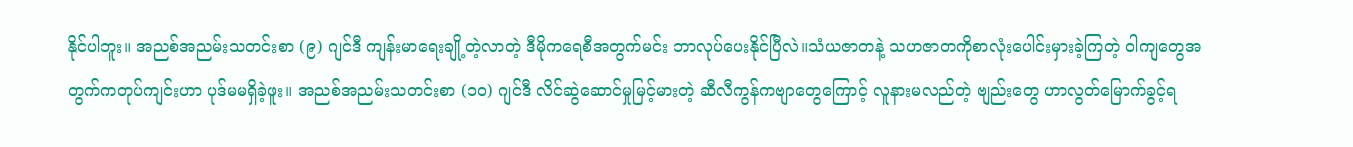နိုင်ပါဘူး။ အညစ်အညမ်းသတင်းစာ (၉) ဂျင်ဒီ ကျန်းမာရေးချို့တဲ့လာတဲ့ ဒီမိုကရေစီအတွက်မင်း ဘာလုပ်ပေးနိုင်ပြီလဲ။သံယဇာတနဲ့ သဟဇာတကိုစာလုံးပေါင်းမှားခဲ့ကြတဲ့ ဝါကျတွေအတွက်ကတုပ်ကျင်းဟာ ပုဒ်မမရှိခဲ့ဖူး။ အညစ်အညမ်းသတင်းစာ (၁၀) ဂျင်ဒီ လိင်ဆွဲဆောင်မှုမြင့်မားတဲ့ ဆီလီကွန်ကဗျာတွေကြောင့် လူနားမလည်တဲ့ ဗျည်းတွေ ဟာလွတ်မြောက်ခွင့်ရ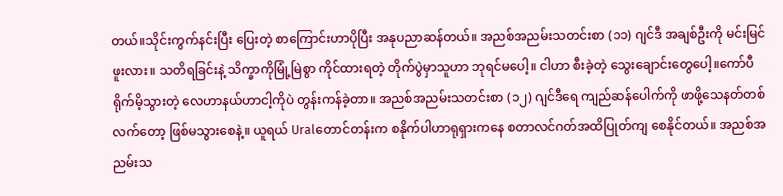တယ်။သိုင်းကွက်နင်းပြီး ပြေးတဲ့ စာကြောင်းဟာပိုပြီး အနုပညာဆန်တယ်။ အညစ်အညမ်းသတင်းစာ (၁၁) ဂျင်ဒီ အချစ်ဦးကို မင်းမြင်ဖူးလား။ သတိရခြင်းနဲ့ သိက္ခာကိုမြုံ့မြဲစွာ ကိုင်ထားရတဲ့ တိုက်ပွဲမှာသူဟာ ဘုရင်မပေါ့။ ငါဟာ စီးခဲ့တဲ့ သွေးချောင်းတွေပေါ့။ကော်ပီရိုက်မိ့သွားတဲ့ လေဟာနယ်ဟာငါ့ကိုပဲ တွန်းကန်ခဲ့တာ။ အညစ်အညမ်းသတင်းစာ (၁၂) ဂျင်ဒီရေ ကျည်ဆန်ပေါက်ကို ဖာဖို့သေနတ်တစ်လက်တော့ ဖြစ်မသွားစေနဲ့။ ယူရယ် Uralတောင်တန်းက စနိုက်ပါဟာရုရှားကနေ စတာလင်ဂတ်အထိပြုတ်ကျ စေနိုင်တယ်။ အညစ်အညမ်းသ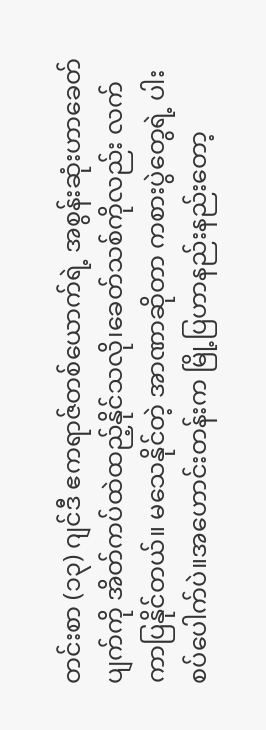တင်းစာ (၁၃) ဂျင်ဒီ ဧကရာဇ်တစ်ယောက်ရဲ့ အစွန်းဆုံးဟာခေတ်ပျက်ကို အိတ်ကပ်ထဲထည့်နိုင်သလို၊ခေတ်သစ်ကိုလည်း လက်ကာပြနိုင်တယ်။ မသေနိုင်တဲ့ အာဏာဆိုတာ ကစားပွဲတွေရဲ့ ပါးစပ်ပေါက်ပဲ။အဟောင်းတန်းက မြို့ပြဟာနည်းနည်းတော့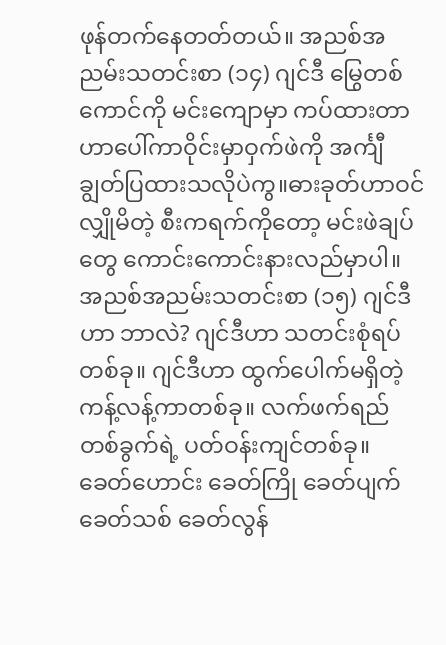ဖုန်တက်နေတတ်တယ်။ အညစ်အညမ်းသတင်းစာ (၁၄) ဂျင်ဒီ မြွေတစ်ကောင်ကို မင်းကျောမှာ ကပ်ထားတာဟာပေါ်ကာဝိုင်းမှာဝှက်ဖဲကို အင်္ကျီချွတ်ပြထားသလိုပဲကွ။ဓားခုတ်ဟာဝင်လျှိုမိတဲ့ စီးကရက်ကိုတော့ မင်းဖဲချပ်တွေ ကောင်းကောင်းနားလည်မှာပါ။ အညစ်အညမ်းသတင်းစာ (၁၅) ဂျင်ဒီဟာ ဘာလဲ? ဂျင်ဒီဟာ သတင်းစုံရပ်တစ်ခု။ ဂျင်ဒီဟာ ထွက်ပေါက်မရှိတဲ့ ကန့်လန့်ကာတစ်ခု။ လက်ဖက်ရည်တစ်ခွက်ရဲ့ ပတ်ဝန်းကျင်တစ်ခု။ ခေတ်ဟောင်း ခေတ်ကြို ခေတ်ပျက် ခေတ်သစ် ခေတ်လွန်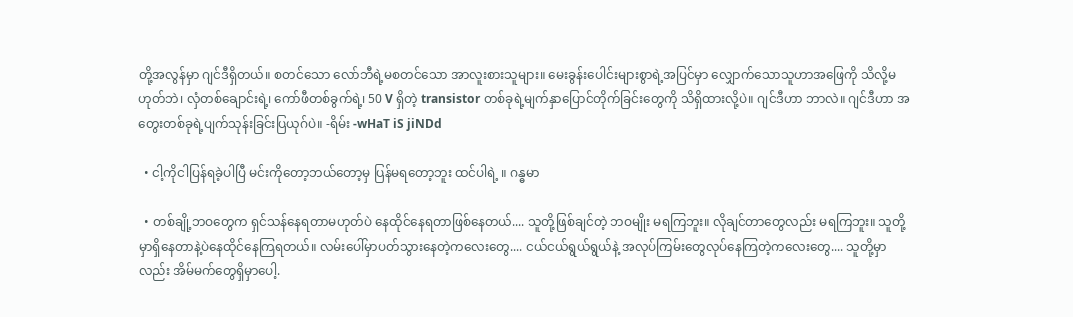တို့အလွန်မှာ ဂျင်ဒီရှိတယ်။ စတင်သော လော်ဘီရဲ့မစတင်သော အာလူးစားသူများ။ မေးခွန်းပေါင်းများစွာရဲ့အပြင်မှာ လျှောက်သောသူဟာအဖြေကို သိလို့မဟုတ်ဘဲ၊ လှံတစ်ချောင်းရဲ့၊ ကော်ဖီတစ်ခွက်ရဲ့၊ 50 V ရှိတဲ့ transistor တစ်ခုရဲ့မျက်နှာပြောင်တိုက်ခြင်းတွေကို သိရှိထားလို့ပဲ။ ဂျင်ဒီဟာ ဘာလဲ။ ဂျင်ဒီဟာ အတွေးတစ်ခုရဲ့ပျက်သုန်းခြင်းပြယုဂ်ပဲ။ -ရိမ်း -wHaT iS jiNDd

  • ငါ့ကိုငါပြန်ရခဲ့ပါပြီ မင်းကိုတော့ဘယ်တော့မှ ပြန်မရတော့ဘူး ထင်ပါရဲ့ ။ ဂန္ဓမာ

  • တစ်ချို့ဘဝတွေက ရှင်သန်နေရတာမဟုတ်ပဲ နေထိုင်နေရတာဖြစ်နေတယ်.... သူတို့ဖြစ်ချင်တဲ့ ဘဝမျိုး မရကြဘူး။ လိုချင်တာတွေလည်း မရကြဘူး။ သူတို့မှာရှိနေတာနဲ့ပဲနေထိုင်နေကြရတယ်။ လမ်းပေါ်မှာပတ်သွားနေတဲ့ကလေးတွေ.... ငယ်ငယ်ရွယ်ရွယ်နဲ့ အလုပ်ကြမ်းတွေလုပ်နေကြတဲ့ကလေးတွေ.... သူတို့မှာလည်း အိမ်မက်တွေရှိမှာပေါ့.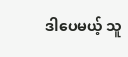ဒါပေမယ့် သူ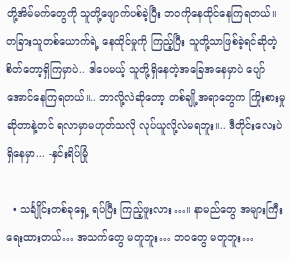တို့အိမ်မက်တွေကို သူတို့ဖျောက်ပစ်ခဲ့ပြီး ဘဝကိုနေထိုင်နေကြရတယ်။ တခြားသူတစ်ယောက်ရဲ့ နေထိုင်မှုကို ကြည့်ပြီး သူတို့သာဖြစ်ခဲ့ရင်ဆိုတဲ့စိတ်တော့ရှိကြမှာပဲ.. ဒါပေမယ့် သူတို့ရှိနေတဲ့အခြေအနေမှာပဲ ပျော်အောင်နေကြရတယ်။.. ဘာလို့လဲဆိုတော့ တစ်ချို့အရာတွေက ကြိုးစားမှုဆိုတာနဲ့တင် ရလာမှာမဟုတ်သလို လုပ်ယူလို့လဲမရဘူး။.. ဒီတိုင်းလေးပဲ ရှိနေမှာ... -နှင်းရိပ်မြုံ

  • သင်္ချိုင်းတစ်ခုရှေ့ ရပ်ပြီး ကြည့်ဖူးလား…။ နာမည်တွေ အများကြီး ရေးထားတယ်… အသက်တွေ မတူဘူး… ဘဝတွေ မတူဘူး…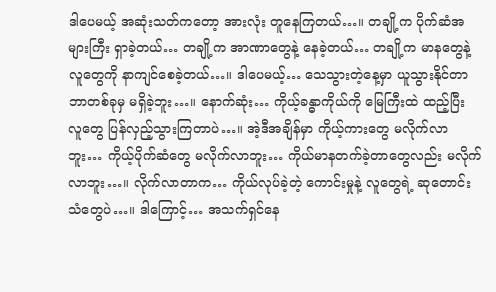ဒါပေမယ့် အဆုံးသတ်ကတော့ အားလုံး တူနေကြတယ်…။ တချို့က ပိုက်ဆံအများကြီး ရှာခဲ့တယ်… တချို့က အာဏာတွေနဲ့ နေခဲ့တယ်… တချို့က မာနတွေနဲ့ လူတွေကို နာကျင်စေခဲ့တယ်…။ ဒါပေမယ့်… သေသွားတဲ့နေ့မှာ ယူသွားနိုင်တာ ဘာတစ်ခုမှ မရှိခဲ့ဘူး…။ နောက်ဆုံး… ကိုယ့်ခန္ဓာကိုယ်ကို မြေကြီးထဲ ထည့်ပြီး လူတွေ ပြန်လှည့်သွားကြတာပဲ…။ အဲ့ဒီအချိန်မှာ ကိုယ့်ကားတွေ မလိုက်လာဘူး… ကိုယ့်ပိုက်ဆံတွေ မလိုက်လာဘူး… ကိုယ်မာနတက်ခဲ့တာတွေလည်း မလိုက်လာဘူး…။ လိုက်လာတာက… ကိုယ်လုပ်ခဲ့တဲ့ ကောင်းမှုနဲ့ လူတွေရဲ့ ဆုတောင်းသံတွေပဲ…။ ဒါကြောင့်… အသက်ရှင်နေ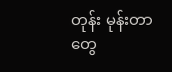တုန်း မုန်းတာတွေ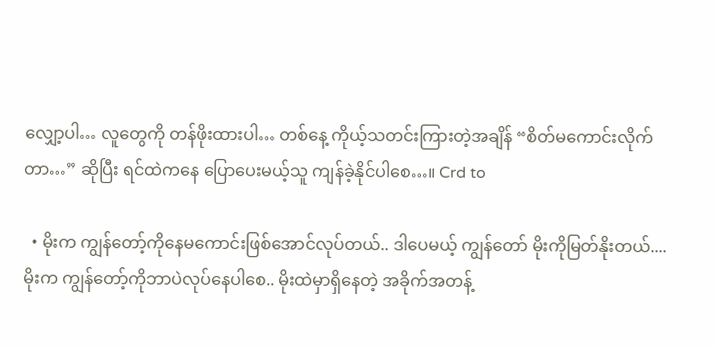လျှော့ပါ… လူတွေကို တန်ဖိုးထားပါ… တစ်နေ့ ကိုယ့်သတင်းကြားတဲ့အချိန် “စိတ်မကောင်းလိုက်တာ…” ဆိုပြီး ရင်ထဲကနေ ပြောပေးမယ့်သူ ကျန်ခဲ့နိုင်ပါစေ…။ Crd to

  • မိုးက ကျွန်တော့်ကိုနေမကောင်းဖြစ်အောင်လုပ်တယ်.. ဒါပေမယ့် ကျွန်တော် မိုးကိုမြတ်နိုးတယ်.... မိုးက ကျွန်တော့်ကိုဘာပဲလုပ်နေပါစေ.. မိုးထဲမှာရှိနေတဲ့ အခိုက်အတန့်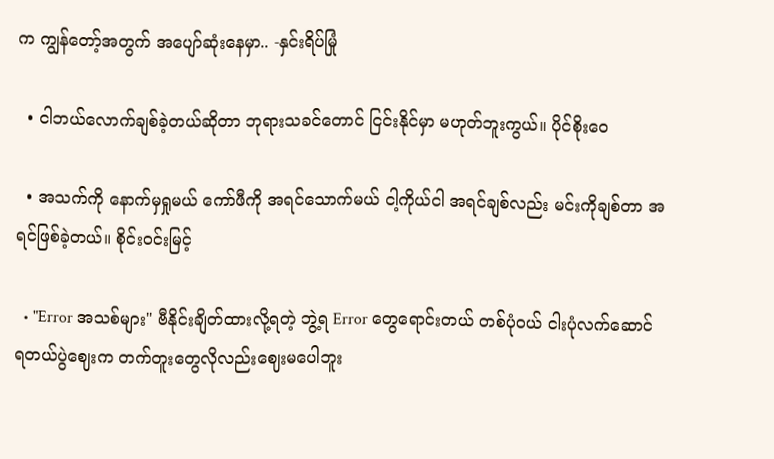က ကျွန်တော့်အတွက် အပျော်ဆုံးနေမှာ.. -နှင်းရိပ်မြုံ

  • ငါဘယ်လောက်ချစ်ခဲ့တယ်ဆိုတာ ဘုရားသခင်တောင် ငြင်းနိုင်မှာ မဟုတ်ဘူးကွယ်။ ပိုင်စိုးဝေ

  • အသက်ကို နောက်မှရှုမယ် ကော်ဖီကို အရင်သောက်မယ် ငါ့ကိုယ်ငါ အရင်ချစ်လည်း မင်းကိုချစ်တာ အရင်ဖြစ်ခဲ့တယ်။ စိုင်းဝင်းမြင့်

  • "Error အသစ်များ" ဗီနိုင်းချိတ်ထားလို့ရတဲ့ ဘွဲ့ရ Error တွေရောင်းတယ် တစ်ပုံဝယ် ငါးပုံလက်ဆောင်ရတယ်ပွဲဈေးက တက်တူးတွေလိုလည်းဈေးမပေါဘူး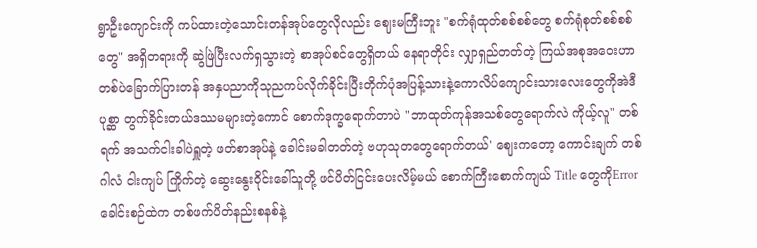ရွာဦးကျောင်းကို ကပ်ထားတဲ့သောင်းတန်အုပ်တွေလိုလည်း ဈေးမကြီးဘူး "စက်ရုံထုတ်စစ်စစ်တွေ စက်ရုံစုတ်စစ်စစ်တွေ" အရှိတရားကို ဆွဲဖြဲပြီးလက်ရှသွားတဲ့ စာအုပ်စင်တွေရှိတယ် နေရာတိုင်း လျှာရှည်တတ်တဲ့ ကြယ်အစုအဝေးဟာ တစ်ပဲခြောက်ပြားတန် အနှပညာကိုသုညကပ်လိုက်ခိုင်းပြီးတိုက်ပုံအပြန့်သားနဲ့ကောလိပ်ကျောင်းသားလေးတွေကိုအဲဒီပုစ္ဆာ တွက်ခိုင်းတယ်ဒဿမများတဲ့ကောင် စောက်ဒုက္ခရောက်တာပဲ "ဘာထုတ်ကုန်အသစ်တွေရောက်လဲ ကိုယ့်လူ" တစ်ရက် အသက်ငါးခါပဲရှူတဲ့ ဖတ်စာအုပ်နဲ့ ခေါင်းမခါတတ်တဲ့ ဗဟုသုတတွေရောက်တယ်' ဈေးကတော့ ကောင်းချက် တစ်ဂါလံ ငါးကျပ် ကြိုက်တဲ့ ဆွေးနွေးဝိုင်းခေါ်သူတို့ ဖင်ပိတ်ငြင်းပေးလိမ့်မယ် စောက်ကြီးစောက်ကျယ် Title တွေကိုError ခေါင်းစဉ်ထဲက တစ်ဖက်ပိတ်နည်းစနစ်နဲ့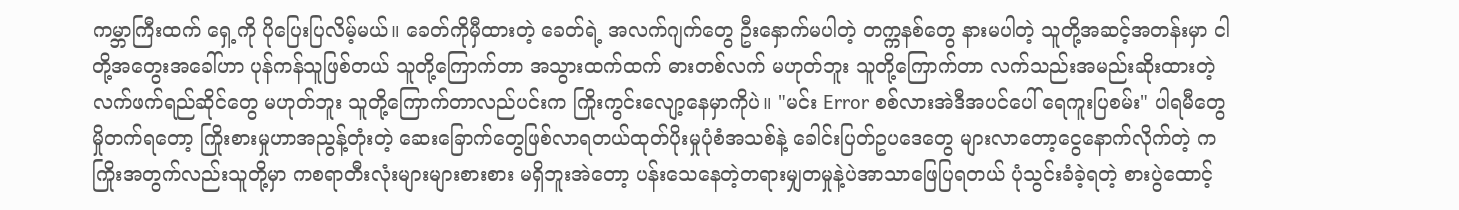ကမ္ဘာကြီးထက် ရှေ့ကို ပိုပြေးပြလိမ့်မယ်။ ခေတ်ကိုမှီထားတဲ့ ခေတ်ရဲ့ အလက်ဂျက်တွေ ဦးနှောက်မပါတဲ့ တက္ကနစ်တွေ နားမပါတဲ့ သူတို့အဆင့်အတန်းမှာ ငါတို့အတွေးအခေါ်ဟာ ပုန်ကန်သူဖြစ်တယ် သူတို့ကြောက်တာ အသွားထက်ထက် ဓားတစ်လက် မဟုတ်ဘူး သူတို့ကြောက်တာ လက်သည်းအမည်းဆိုးထားတဲ့လက်ဖက်ရည်ဆိုင်တွေ မဟုတ်ဘူး သူတို့ကြောက်တာလည်ပင်းက ကြိုးကွင်းလျော့နေမှာကိုပဲ။ "မင်း Error စစ်လားအဲဒီအပင်ပေါ် ရေကူးပြစမ်း" ပါရမီတွေ မှိုတက်ရတော့ ကြိုးစားမှုဟာအညွန့်တုံးတဲ့ ဆေးခြောက်တွေဖြစ်လာရတယ်ထုတ်ပိုးမှုပုံစံအသစ်နဲ့ ခေါင်းပြတ်ဥပဒေတွေ များလာတော့ငွေနောက်လိုက်တဲ့ ကကြိုးအတွက်လည်းသူတို့မှာ ကစရာတီးလုံးများများစားစား မရှိဘူးအဲတော့ ပန်းသေနေတဲ့တရားမျှတမှုနဲ့ပဲအာသာဖြေပြရတယ် ပုံသွင်းခံခဲ့ရတဲ့ စားပွဲထောင့်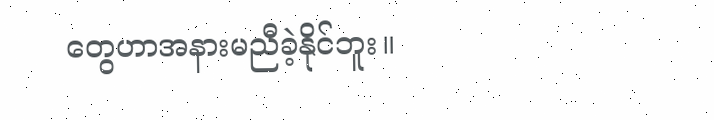တွေဟာအနားမညီခဲ့နိုင်ဘူး။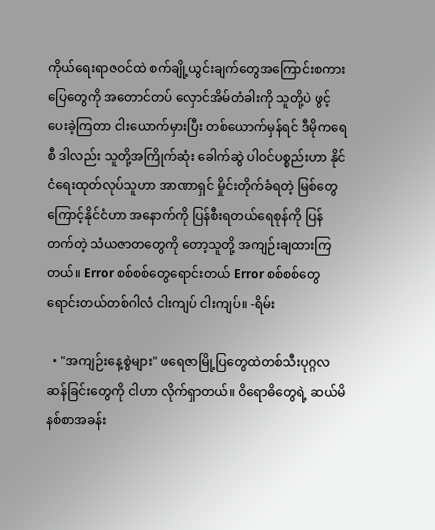ကိုယ်ရေးရာဇဝင်ထဲ စက်ချို့ယွင်းချက်တွေအကြောင်းစကားပြေတွေကို အတောင်တပ် လှောင်အိမ်တံခါးကို သူတို့ပဲ ဖွင့်ပေးခဲ့ကြတာ ငါးယောက်မှားပြီး တစ်ယောက်မှန်ရင် ဒီမိုကရေစီ ဒါလည်း သူတို့အကြိုက်ဆုံး ခေါက်ဆွဲ ပါဝင်ပစ္စည်းဟာ နိုင်ငံရေးထုတ်လုပ်သူဟာ အာဏာရှင် မှိုင်းတိုက်ခံရတဲ့ မြစ်တွေကြောင့်နိုင်ငံဟာ အနောက်ကို ပြန်စီးရတယ်ရေစုန်ကို ပြန်တက်တဲ့ သံယဇာတတွေကို တော့သူတို့ အကျဉ်းချထားကြတယ်။ Error စစ်စစ်တွေရောင်းတယ် Error စစ်စစ်တွေရောင်းတယ်တစ်ဂါလံ ငါးကျပ် ငါးကျပ်။ -ရိမ်း

  • "အကျဉ်းနေ့စွဲများ" ဖရေဇာမြို့ပြတွေထဲတစ်သီးပုဂ္ဂလဆန်ခြင်းတွေကို ငါဟာ လိုက်ရှာတယ်။ ဝိရောဓိတွေရဲ့ ဆယ်မိနစ်စာအခန်း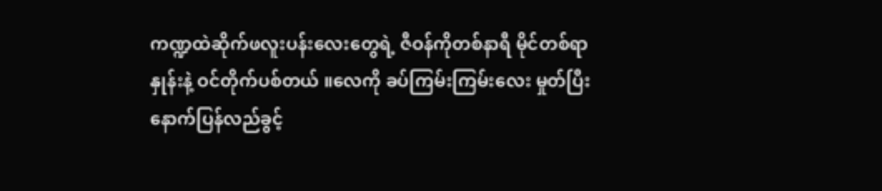ကဏ္ဍထဲဆိုက်ဖလူးပန်းလေးတွေရဲ့ ဇီဝန်ကိုတစ်နာရီ မိုင်တစ်ရာနှုန်းနဲ့ ဝင်တိုက်ပစ်တယ် ။လေကို ခပ်ကြမ်းကြမ်းလေး မှုတ်ပြီးနောက်ပြန်လည်ခွင့်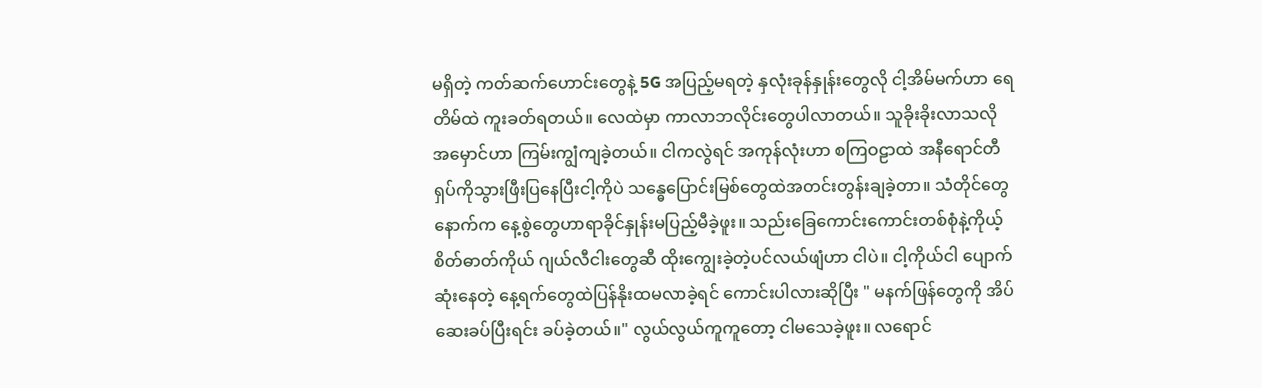မရှိတဲ့ ကတ်ဆက်ဟောင်းတွေနဲ့ 5G အပြည့်မရတဲ့ နှလုံးခုန်နှုန်းတွေလို ငါ့အိမ်မက်ဟာ ရေတိမ်ထဲ ကူးခတ်ရတယ်။ လေထဲမှာ ကာလာဘလိုင်းတွေပါလာတယ်။ သူခိုးခိုးလာသလို အမှောင်ဟာ ကြမ်းကျွံကျခဲ့တယ်။ ငါကလွဲရင် အကုန်လုံးဟာ စကြဝဠာထဲ အနီရောင်တီရှပ်ကိုသွားဖြီးပြနေပြီးငါ့ကိုပဲ သန္ဓေပြောင်းမြစ်တွေထဲအတင်းတွန်းချခဲ့တာ။ သံတိုင်တွေနောက်က နေ့စွဲတွေဟာရာခိုင်နှုန်းမပြည့်မီခဲ့ဖူး။ သည်းခြေကောင်းကောင်းတစ်စုံနဲ့ကိုယ့်စိတ်ဓာတ်ကိုယ် ဂျယ်လီငါးတွေဆီ ထိုးကျွေးခဲ့တဲ့ပင်လယ်ဖျံဟာ ငါပဲ။ ငါ့ကိုယ်ငါ ပျောက်ဆုံးနေတဲ့ နေ့ရက်တွေထဲပြန်နိုးထမလာခဲ့ရင် ကောင်းပါလားဆိုပြီး " မနက်ဖြန်တွေကို အိပ်ဆေးခပ်ပြီးရင်း ခပ်ခဲ့တယ်။" လွယ်လွယ်ကူကူတော့ ငါမသေခဲ့ဖူး။ လရောင်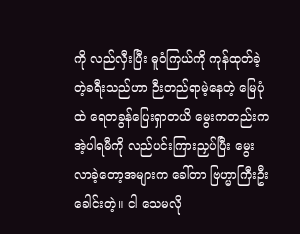ကို လည်လှီးပြီး ဓူဝံကြယ်ကို ကုန်ထုတ်ခဲ့တဲ့ခရီးသည်ဟာ ဉီးတည်ရာမဲ့နေတဲ့ မြေပုံထဲ ရေတခွန်ပြေးရှာတယိ မွေးကတည်းက အဲ့ပါရမီကို လည်ပင်းကြားညှပ်ပြီး မွေးလာခဲ့တော့အများက ခေါ်တာ ဗြဟ္မာကြီးဦးခေါင်းတဲ့။ ငါ သေမလို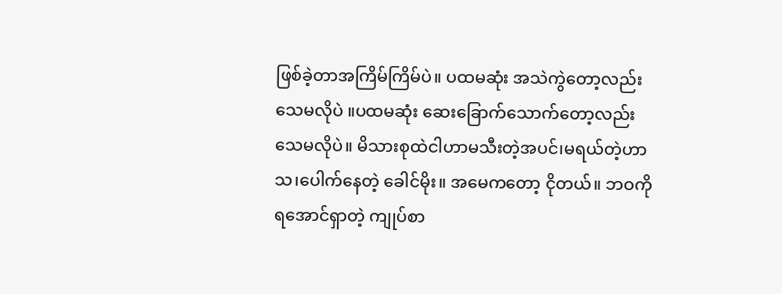ဖြစ်ခဲ့တာအကြိမ်ကြိမ်ပဲ။ ပထမဆုံး အသဲကွဲတော့လည်း သေမလိုပဲ ။ပထမဆုံး ဆေးခြောက်သောက်တော့လည်း သေမလိုပဲ။ မိသားစုထဲငါဟာမသီးတဲ့အပင်၊မရယ်တဲ့ဟာသ၊ပေါက်နေတဲ့ ခေါင်မိုး။ အမေကတော့ ငိုတယ်။ ဘဝကို ရအောင်ရှာတဲ့ ကျုပ်စာ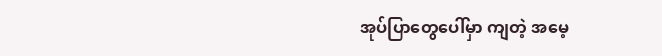အုပ်ပြာတွေပေါ်မှာ ကျတဲ့ အမေ့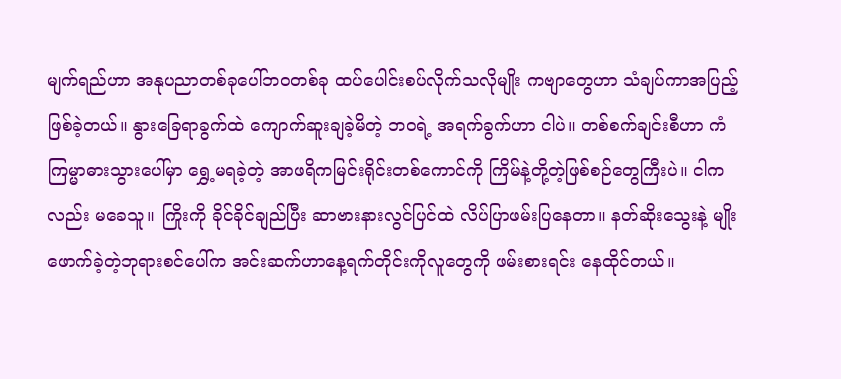မျက်ရည်ဟာ အနုပညာတစ်ခုပေါ်ဘဝတစ်ခု ထပ်ပေါင်းစပ်လိုက်သလိုမျိုး ကဗျာတွေဟာ သံချပ်ကာအပြည့် ဖြစ်ခဲ့တယ်။ နွားခြေရာခွက်ထဲ ကျောက်ဆူးချခဲ့မိတဲ့ ဘဝရဲ့ အရက်ခွက်ဟာ ငါပဲ။ တစ်စက်ချင်းစီဟာ ကံကြမ္မာဓားသွားပေါ်မှာ ရွှေ့မရခဲ့တဲ့ အာဖရိကမြင်းရိုင်းတစ်ကောင်ကို ကြိမ်နဲ့တို့တဲ့ဖြစ်စဉ်တွေကြီးပဲ။ ငါကလည်း မခေသူ။ ကြိုးကို ခိုင်ခိုင်ချည်ပြီး ဆာဗားနားလွင်ပြင်ထဲ လိပ်ပြာဖမ်းပြနေတာ။ နတ်ဆိုးသွေးနဲ့ မျိုးဖောက်ခဲ့တဲ့ဘုရားစင်ပေါ်က အင်းဆက်ဟာနေ့ရက်တိုင်းကိုလူတွေကို ဖမ်းစားရင်း နေထိုင်တယ်။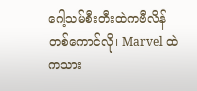ဂေါ့သမ်စီးတီးထဲကဗီလိန်တစ်ကောင်လို၊ Marvel ထဲကသား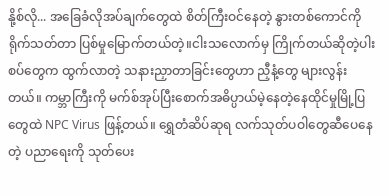နို့စ်လို... အခြေခံလိုအပ်ချက်တွေထဲ စိတ်ကြီးဝင်နေတဲ့ နွားတစ်ကောင်ကို ရိုက်သတ်တာ ပြစ်မှုမြောက်တယ်တဲ့။ငါးသလောက်မှ ကြိုက်တယ်ဆိုတဲ့ပါးစပ်တွေက ထွက်လာတဲ့ သနားညှာတာခြင်းတွေဟာ ညှီနံ့တွေ များလွန်းတယ်။ ကမ္ဘာကြီးကို မက်စ်အုပ်ပြီးစောက်အဓိပ္ပာယ်မဲ့နေတဲ့နေထိုင်မှုမြို့ပြတွေထဲ NPC Virus ဖြန့်တယ်။ ရွှေတံဆိပ်ဆုရ လက်သုတ်ပဝါတွေဆီပေနေတဲ့ ပညာရေးကို သုတ်ပေး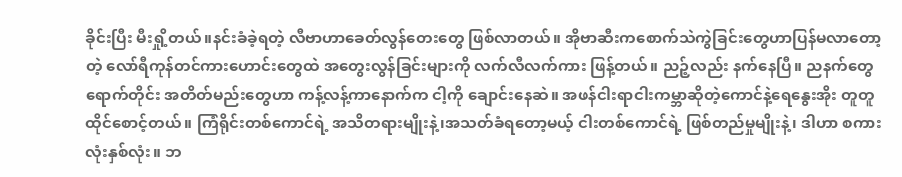ခိုင်းပြီး မီးရှို့တယ်။နင်းခံခဲ့ရတဲ့ လီဗာဟာခေတ်လွန်တေးတွေ ဖြစ်လာတယ်။ အိုဗာဆီးကစောက်သဲကွဲခြင်းတွေဟာပြန်မလာတော့တဲ့ လော်ရီကုန်တင်ကားဟောင်းတွေထဲ အတွေးလွန်ခြင်းများကို လက်လီလက်ကား ဖြန့်တယ်။ ညဉ့်လည်း နက်နေပြီ။ ညနက်တွေရောက်တိုင်း အတိတ်မည်းတွေဟာ ကန့်လန့်ကာနောက်က ငါ့ကို ချောင်းနေဆဲ။ အဖန်ငါးရာငါးကမ္ဘာဆိုတဲ့ကောင်နဲ့ရေနွေးအိုး တူတူထိုင်စောင့်တယ်။ ကြံရိုင်းတစ်ကောင်ရဲ့ အသိတရားမျိုးနဲ့၊အသတ်ခံရတော့မယ့် ငါးတစ်ကောင်ရဲ့ ဖြစ်တည်မှုမျိုးနဲ့၊ ဒါဟာ စကားလုံးနှစ်လုံး။ ဘ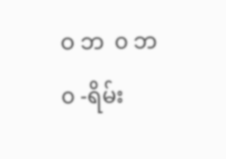ဝ ဘ  ၀ ဘ     ၀ -ရိမ်း